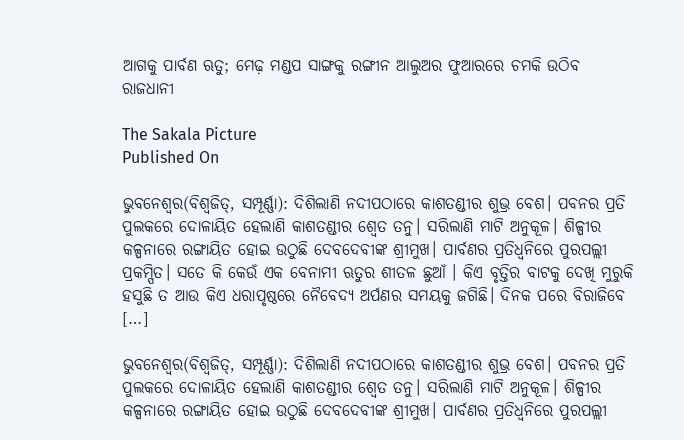ଆଗକୁ ପାର୍ବଣ ଋତୁ; ମେଢ଼ ମଣ୍ଡପ ସାଙ୍ଗକୁ ରଙ୍ଗୀନ ଆଲୁଅର ଫୁଆରରେ ଚମକି ଉଠିବ ରାଜଧାନୀ

The Sakala Picture
Published On

ଭୁବନେଶ୍ୱର(ବିଶ୍ୱଜିତ୍‌‌, ସମ୍ପୂର୍ଣ୍ଣା): ଦିଶିଲାଣି ନଦୀପଠାରେ କାଶତଣ୍ଡୀର ଶୁଭ୍ର ବେଶ। ପବନର ପ୍ରତି ପୁଲକରେ ଦୋଳାୟିତ ହେଲାଣି କାଶତଣ୍ଡୀର ଶ୍ୱେତ ତନୁ। ସରିଲାଣି ମାଟି ଅନୁକୂଳ। ଶିଳ୍ପୀର କଳ୍ପନାରେ ରଙ୍ଗାୟିତ ହୋଇ ଉଠୁଛି ଦେବଦେବୀଙ୍କ ଶ୍ରୀମୁଖ। ପାର୍ବଣର ପ୍ରତିଧ୍ୱନିରେ ପୁରପଲ୍ଲୀ ପ୍ରକମ୍ପିତ। ସତେ କି କେଉଁ ଏକ ବେନାମୀ ଋତୁର ଶୀତଳ ଛୁଆଁ । କିଏ ବୃତ୍ତିର ବାଟକୁ ଦେଖି ମୁରୁକି ହସୁଛି ତ ଆଉ କିଏ ଧରାପୃଷ୍ଠରେ ନୈବେଦ୍ୟ ଅର୍ପଣର ସମୟକୁ ଜଗିଛି। ଦିନକ ପରେ ବିରାଜିବେ […]

ଭୁବନେଶ୍ୱର(ବିଶ୍ୱଜିତ୍‌‌, ସମ୍ପୂର୍ଣ୍ଣା): ଦିଶିଲାଣି ନଦୀପଠାରେ କାଶତଣ୍ଡୀର ଶୁଭ୍ର ବେଶ। ପବନର ପ୍ରତି ପୁଲକରେ ଦୋଳାୟିତ ହେଲାଣି କାଶତଣ୍ଡୀର ଶ୍ୱେତ ତନୁ। ସରିଲାଣି ମାଟି ଅନୁକୂଳ। ଶିଳ୍ପୀର କଳ୍ପନାରେ ରଙ୍ଗାୟିତ ହୋଇ ଉଠୁଛି ଦେବଦେବୀଙ୍କ ଶ୍ରୀମୁଖ। ପାର୍ବଣର ପ୍ରତିଧ୍ୱନିରେ ପୁରପଲ୍ଲୀ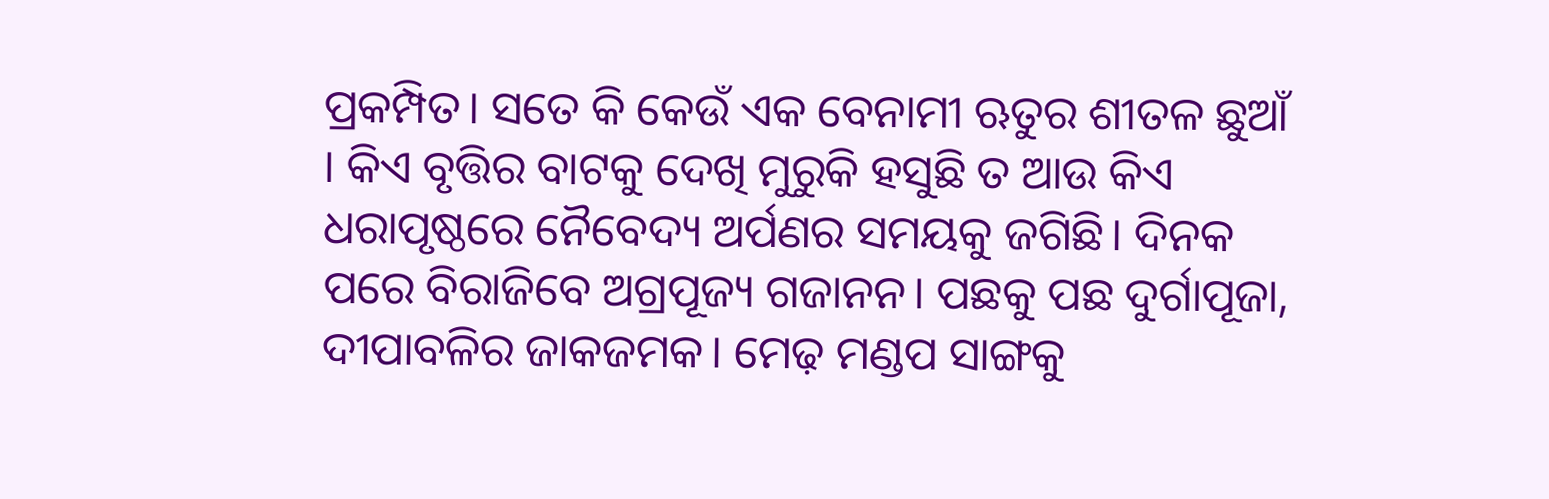ପ୍ରକମ୍ପିତ। ସତେ କି କେଉଁ ଏକ ବେନାମୀ ଋତୁର ଶୀତଳ ଛୁଆଁ । କିଏ ବୃତ୍ତିର ବାଟକୁ ଦେଖି ମୁରୁକି ହସୁଛି ତ ଆଉ କିଏ ଧରାପୃଷ୍ଠରେ ନୈବେଦ୍ୟ ଅର୍ପଣର ସମୟକୁ ଜଗିଛି। ଦିନକ ପରେ ବିରାଜିବେ ଅଗ୍ରପୂଜ୍ୟ ଗଜାନନ। ପଛକୁ ପଛ ଦୁର୍ଗାପୂଜା, ଦୀପାବଳିର ଜାକଜମକ। ମେଢ଼ ମଣ୍ଡପ ସାଙ୍ଗକୁ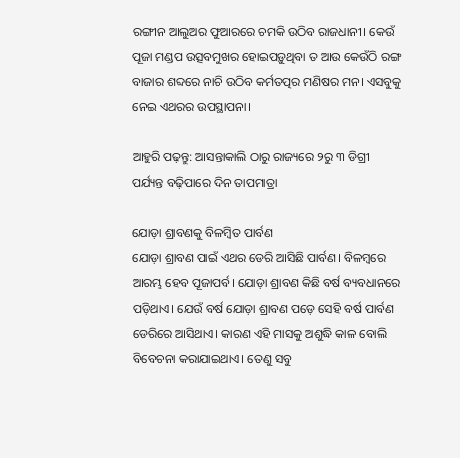ରଙ୍ଗୀନ ଆଲୁଅର ଫୁଆରରେ ଚମକି ଉଠିବ ରାଜଧାନୀ। କେଉଁ ପୂଜା ମଣ୍ଡପ ଉତ୍ସବମୁଖର ହୋଇପଡ଼ୁଥିବା ତ ଆଉ କେଉଁଠି ରଙ୍ଗ ବାଜାର ଶବ୍ଦରେ ନାଚି ଉଠିବ କର୍ମତତ୍ପର ମଣିଷର ମନ। ଏସବୁକୁ ନେଇ ଏଥରର ଉପସ୍ଥାପନା।

ଆହୁରି ପଢ଼ନ୍ତୁ: ଆସନ୍ତାକାଲି ଠାରୁ ରାଜ୍ୟରେ ୨ରୁ ୩ ଡିଗ୍ରୀ ପର୍ଯ୍ୟନ୍ତ ବଢ଼ିପାରେ ଦିନ ତାପମାତ୍ରା

ଯୋଡ଼ା ଶ୍ରାବଣକୁ ବିଳମ୍ବିତ ପାର୍ବଣ
ଯୋଡ଼ା ଶ୍ରାବଣ ପାଇଁ ଏଥର ଡେରି ଆସିଛି ପାର୍ବଣ। ବିଳମ୍ବରେ ଆରମ୍ଭ ହେବ ପୂଜାପର୍ବ। ଯୋଡ଼ା ଶ୍ରାବଣ କିଛି ବର୍ଷ ବ୍ୟବଧାନରେ ପଡ଼ିଥାଏ। ଯେଉଁ ବର୍ଷ ଯୋଡ଼ା ଶ୍ରାବଣ ପଡ଼େ ସେହି ବର୍ଷ ପାର୍ବଣ ଡେରିରେ ଆସିଥାଏ। କାରଣ ଏହି ମାସକୁ ଅଶୁଦ୍ଧି କାଳ ବୋଲି ବିବେଚନା କରାଯାଇଥାଏ। ତେଣୁ ସବୁ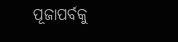ପୂଜାପର୍ବକୁ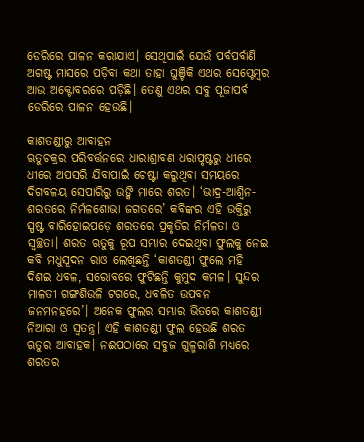ଡେରିରେ ପାଳନ କରାଯାଏ। ସେଥିପାଇଁ ଯେଉଁ ପର୍ବପର୍ବାଣି ଅଗଷ୍ଟ ମାସରେ ପଡ଼ିବା କଥା ତାହା ଘୁଞ୍ଚିକି ଏଥର ସେପ୍ଟେମ୍ବର ଆଉ ଅକ୍ଟୋବରରେ ପଡ଼ିଛି। ତେଣୁ ଏଥର ସବୁ ପୂଜାପର୍ବ ଡେରିରେ ପାଳନ ହେଉଛି।

କାଶତଣ୍ଡୀରୁ ଆବାହନ
ଋତୁଚକ୍ରର ପରିବର୍ତ୍ତନରେ ଧାରାଶ୍ରାବଣ ଧରାପୃଷ୍ଟରୁ ଧୀରେ ଧୀରେ ଅପସରି ଯିବାପାଇଁ ଚେଷ୍ଟା କରୁଥିବା ସମୟରେ ଦିଗବଳୟ ସେପାରିରୁ ଉଙ୍କି ମାରେ ଶରତ। ‘ଭାଦ୍ର-ଆଶ୍ୱିନ-ଶରତରେ ନିର୍ମଳଶୋଭା ଜଗତରେ’ କବିଙ୍କର ଏହି ଉକ୍ତିରୁ ସ୍ପଷ୍ଟ ବାରିହୋଇପଡ଼େ ଶରତରେ ପ୍ରକୃତିର ନିର୍ମଳତା ଓ ସ୍ୱଚ୍ଛତା। ଶରତ ଋତୁକୁ ରୂପ ସମ୍ଭାର ଦେଇଥିବା ଫୁଲକୁ ନେଇ କବି ମଧୁସୂଦନ ରାଓ ଲେଖିଛନ୍ତି ‘କାଶତଣ୍ଡୀ ଫୁଲେ ମହି ଦିଶଇ ଧବଳ, ସରୋବରେ ଫୁଟିଛନ୍ତି କୁମୁଦ କମଳ। ସୁନ୍ଦର ମାଳତୀ ଗଙ୍ଗଶିଉଳି ଟଗରେ, ଧବଳିତ ଉପବନ ଜନମନହରେ’। ଅନେକ ଫୁଲର ସମ୍ଭାର ଭିତରେ କାଶତଣ୍ଡୀ ନିଆରା ଓ ସ୍ୱତନ୍ତ୍ର। ଏହି କାଶତଣ୍ଡୀ ଫୁଲ ହେଉଛି ଶରତ ଋତୁର ଆବାହକ। ନଈପଠାରେ ସବୁଜ ଗୁଳ୍ମରାଶି ମଧ୍ୟରେ ଶରତର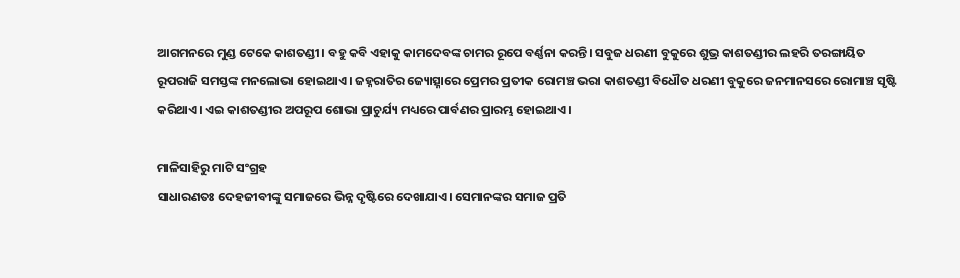ଆଗମନରେ ମୁଣ୍ଡ ଟେକେ କାଶତଣ୍ଡୀ। ବହୁ କବି ଏହାକୁ କାମଦେବଙ୍କ ଚାମର ରୂପେ ବର୍ଣ୍ଣନା କରନ୍ତି। ସବୁଜ ଧରଣୀ ବୁକୁରେ ଶୁଭ୍ର କାଶତଣ୍ଡୀର ଲହରି ତରଙ୍ଗାୟିତ ରୂପରାଜି ସମସ୍ତଙ୍କ ମନଲୋଭା ହୋଇଥାଏ। ଜହ୍ନରାତିର ଜ୍ୟୋତ୍ସ୍ନାରେ ପ୍ରେମର ପ୍ରତୀକ ରୋମଞ୍ଚ ଭରା କାଶତଣ୍ଡୀ ବିଧୌତ ଧରଣୀ ବୁକୁରେ ଜନମାନସରେ ରୋମାଞ୍ଚ ସୃଷ୍ଟି କରିଥାଏ। ଏଇ କାଶତଣ୍ଡୀର ଅପରୂପ ଶୋଭା ପ୍ରାଚୁର୍ଯ୍ୟ ମଧ୍ୟରେ ପାର୍ବଣର ପ୍ରାରମ୍ଭ ହୋଇଥାଏ।

ମାଳିସାହିରୁ ମାଟି ସଂଗ୍ରହ
ସାଧାରଣତଃ ଦେହଜୀବୀଙ୍କୁ ସମାଜରେ ଭିନ୍ନ ଦୃଷ୍ଟିରେ ଦେଖାଯାଏ। ସେମାନଙ୍କର ସମାଜ ପ୍ରତି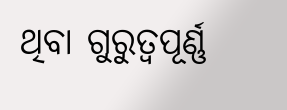ଥିବା ଗୁରୁତ୍ୱପୂର୍ଣ୍ଣ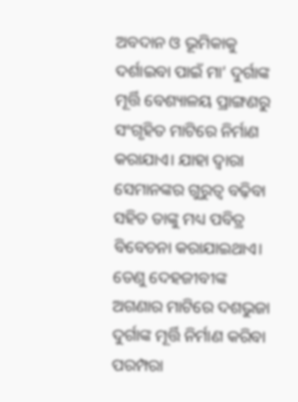ଅବଦାନ ଓ ଭୂମିକାକୁ ଦର୍ଶାଇବା ପାଇଁ ମା’ ଦୁର୍ଗାଙ୍କ ମୂର୍ତ୍ତି ବେଶ୍ୟାଳୟ ପ୍ରାଙ୍ଗଣରୁ ସଂଗୃହିତ ମାଟିରେ ନିର୍ମାଣ କରାଯାଏ। ଯାହା ଦ୍ୱାରା ସେମାନଙ୍କର ଗୁରୁତ୍ୱ ବଢ଼ିବା ସହିତ ତାଙ୍କୁ ମଧ୍ୟ ପବିତ୍ର ବିବେଚନା କରାଯାଇଥାଏ। ତେଣୁ ଦେହଜୀବୀଙ୍କ ଅଗଣାର ମାଟିରେ ଦଶଭୁଜା ଦୁର୍ଗାଙ୍କ ମୂର୍ତ୍ତି ନିର୍ମାଣ କରିବା ପରମ୍ପରା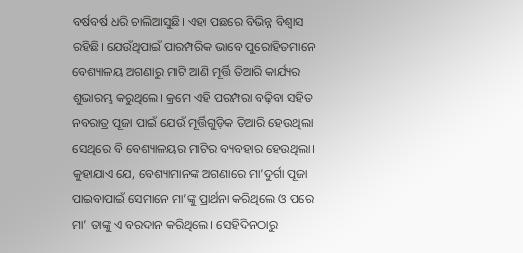ବର୍ଷବର୍ଷ ଧରି ଚାଲିଆସୁଛି। ଏହା ପଛରେ ବିଭିନ୍ନ ବିଶ୍ୱାସ ରହିଛି। ଯେଉଁଥିପାଇଁ ପାରମ୍ପରିକ ଭାବେ ପୁରୋହିତମାନେ ବେଶ୍ୟାଳୟ ଅଗଣାରୁ ମାଟି ଆଣି ମୂର୍ତ୍ତି ତିଆରି କାର୍ଯ୍ୟର ଶୁଭାରମ୍ଭ କରୁଥିଲେ। କ୍ରମେ ଏହି ପରମ୍ପରା ବଢ଼ିବା ସହିତ ନବରାତ୍ର ପୂଜା ପାଇଁ ଯେଉଁ ମୂର୍ତ୍ତିଗୁଡ଼ିକ ତିଆରି ହେଉଥିଲା ସେଥିରେ ବି ବେଶ୍ୟାଳୟର ମାଟିର ବ୍ୟବହାର ହେଉଥିଲା। କୁହାଯାଏ ଯେ, ବେଶ୍ୟାମାନଙ୍କ ଅଗଣାରେ ମା’ଦୁର୍ଗା ପୂଜା ପାଇବାପାଇଁ ସେମାନେ ମା’ଙ୍କୁ ପ୍ରାର୍ଥନା କରିଥିଲେ ଓ ପରେ ମା’ ତାଙ୍କୁ ଏ ବରଦାନ କରିଥିଲେ। ସେହିଦିନଠାରୁ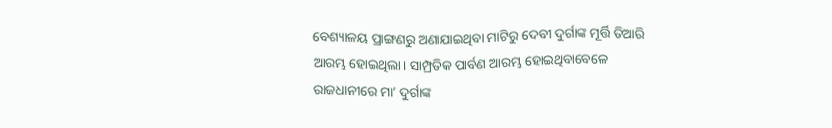ବେଶ୍ୟାଳୟ ପ୍ରାଙ୍ଗଣରୁ ଅଣାଯାଇଥିବା ମାଟିରୁ ଦେବୀ ଦୁର୍ଗାଙ୍କ ମୂର୍ତ୍ତି ତିଆରି ଆରମ୍ଭ ହୋଇଥିଲା। ସାମ୍ପ୍ରତିକ ପାର୍ବଣ ଆରମ୍ଭ ହୋଇଥିବାବେଳେ ରାଜଧାନୀରେ ମା’ ଦୁର୍ଗାଙ୍କ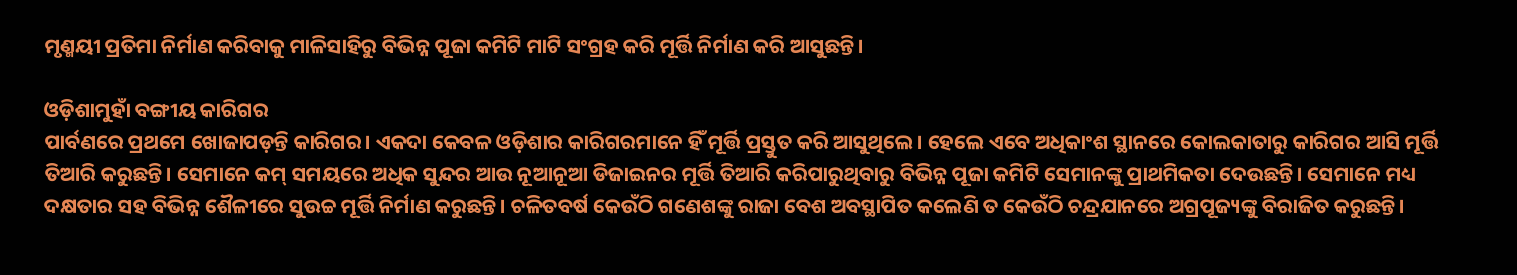ମୃଣ୍ମୟୀ ପ୍ରତିମା ନିର୍ମାଣ କରିବାକୁ ମାଳିସାହିରୁ ବିଭିନ୍ନ ପୂଜା କମିଟି ମାଟି ସଂଗ୍ରହ କରି ମୂର୍ତ୍ତି ନିର୍ମାଣ କରି ଆସୁଛନ୍ତି।

ଓଡ଼ିଶାମୁହାଁ ବଙ୍ଗୀୟ କାରିଗର
ପାର୍ବଣରେ ପ୍ରଥମେ ଖୋଜାପଡ଼ନ୍ତି କାରିଗର। ଏକଦା କେବଳ ଓଡ଼ିଶାର କାରିଗରମାନେ ହିଁ ମୂର୍ତ୍ତି ପ୍ରସ୍ତୁତ କରି ଆସୁଥିଲେ। ହେଲେ ଏବେ ଅଧିକାଂଶ ସ୍ଥାନରେ କୋଲକାତାରୁ କାରିଗର ଆସି ମୂର୍ତ୍ତି ତିଆରି କରୁଛନ୍ତି। ସେମାନେ କମ୍‌‌ ସମୟରେ ଅଧିକ ସୁନ୍ଦର ଆଉ ନୂଆନୂଆ ଡିଜାଇନର ମୂର୍ତ୍ତି ତିଆରି କରିପାରୁଥିବାରୁ ବିଭିନ୍ନ ପୂଜା କମିଟି ସେମାନଙ୍କୁ ପ୍ରାଥମିକତା ଦେଉଛନ୍ତି। ସେମାନେ ମଧ୍ୟ ଦକ୍ଷତାର ସହ ବିଭିନ୍ନ ଶୈଳୀରେ ସୁଉଚ୍ଚ ମୂର୍ତ୍ତି ନିର୍ମାଣ କରୁଛନ୍ତି। ଚଳିତବର୍ଷ କେଉଁଠି ଗଣେଶଙ୍କୁ ରାଜା ବେଶ ଅବସ୍ଥାପିତ କଲେଣି ତ କେଉଁଠି ଚନ୍ଦ୍ରଯାନରେ ଅଗ୍ରପୂଜ୍ୟଙ୍କୁ ବିରାଜିତ କରୁଛନ୍ତି।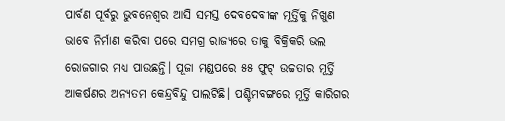ପାର୍ବଣ ପୂର୍ବରୁ ଭୁବନେଶ୍ୱର ଆସି ସମସ୍ତ ଦେବଦେବୀଙ୍କ ମୂର୍ତ୍ତିକୁ ନିଖୁଣ ଭାବେ ନିର୍ମାଣ କରିବା ପରେ ସମଗ୍ର ରାଜ୍ୟରେ ତାକୁ ବିକ୍ରିକରି ଭଲ ରୋଜଗାର ମଧ୍ୟ ପାଉଛନ୍ତି। ପୂଜା ମଣ୍ଡପରେ ୫୫ ଫୁଟ୍‌‌ ଉଚ୍ଚତାର ମୂର୍ତ୍ତି ଆକର୍ଷଣର ଅନ୍ୟତମ କେନ୍ଦ୍ରବିନ୍ଦୁ ପାଲଟିଛି। ପଶ୍ଚିମବଙ୍ଗରେ ମୂର୍ତ୍ତି କାରିଗର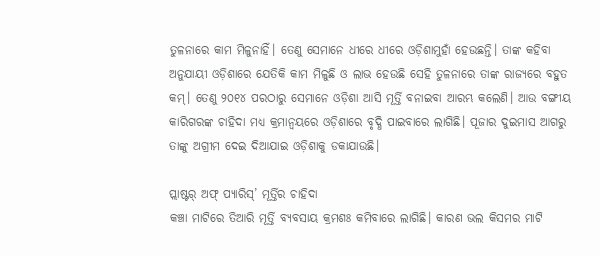ତୁଳନାରେ କାମ ମିଳୁନାହିଁ। ତେଣୁ ସେମାନେ ଧୀରେ ଧୀରେ ଓଡ଼ିଶାମୁହାଁ ହେଉଛନ୍ତି। ତାଙ୍କ କହିବା ଅନୁଯାୟୀ ଓଡ଼ିଶାରେ ଯେତିକି କାମ ମିଳୁଛି ଓ ଲାଭ ହେଉଛି ସେହି ତୁଳନାରେ ତାଙ୍କ ରାଜ୍ୟରେ ବହୁତ କମ୍‌‌। ତେଣୁ ୨୦୧୪ ପରଠାରୁ ସେମାନେ ଓଡ଼ିଶା ଆସି ମୂର୍ତ୍ତି ବନାଇବା ଆରମ୍ଭ କଲେଣି। ଆଉ ବଙ୍ଗୀୟ କାରିଗରଙ୍କ ଚାହିଦା ମଧ୍ୟ କ୍ରମାନ୍ୱୟରେ ଓଡ଼ିଶାରେ ବୃଦ୍ଧି ପାଇବାରେ ଲାଗିଛି। ପୂଜାର ଦୁଇମାସ ଆଗରୁ ତାଙ୍କୁ ଅଗ୍ରୀମ ଦେଇ ଦିଆଯାଇ ଓଡ଼ିଶାକୁ ଡକାଯାଉଛି।

ପ୍ଲାଷ୍ଟର୍‌‌ ଅଫ୍‌‌ ପ୍ୟାରିସ୍‌‌’ ମୂର୍ତ୍ତିର ଚାହିଦା
କଞ୍ଚା ମାଟିରେ ତିଆରି ମୂର୍ତ୍ତି ବ୍ୟବସାୟ କ୍ରମଶଃ କମିବାରେ ଲାଗିଛି। କାରଣ ଭଲ କିସମର ମାଟି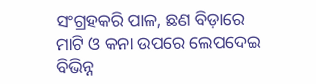ସଂଗ୍ରହକରି ପାଳ, ଛଣ ବିଡ଼ାରେ ମାଟି ଓ କନା ଉପରେ ଲେପଦେଇ ବିଭିନ୍ନ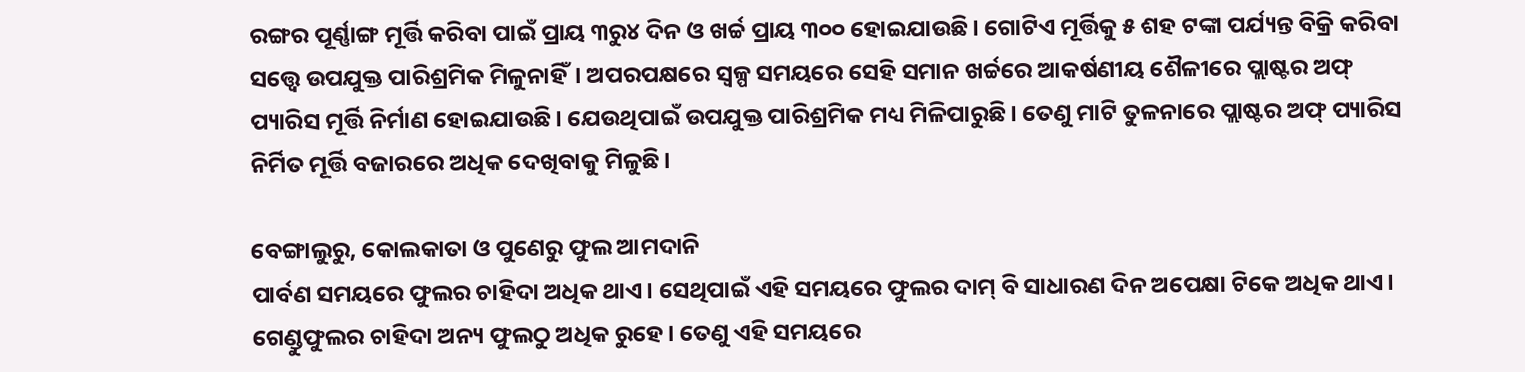ରଙ୍ଗର ପୂର୍ଣ୍ଣାଙ୍ଗ ମୂର୍ତ୍ତି କରିବା ପାଇଁ ପ୍ରାୟ ୩ରୁ୪ ଦିନ ଓ ଖର୍ଚ୍ଚ ପ୍ରାୟ ୩୦୦ ହୋଇଯାଉଛି। ଗୋଟିଏ ମୂର୍ତ୍ତିକୁ ୫ ଶହ ଟଙ୍କା ପର୍ଯ୍ୟନ୍ତ ବିକ୍ରି କରିବା ସତ୍ତ୍ବେ ଉପଯୁକ୍ତ ପାରିଶ୍ରମିକ ମିଳୁନାହିଁ। ଅପରପକ୍ଷରେ ସ୍ୱଳ୍ପ ସମୟରେ ସେହି ସମାନ ଖର୍ଚ୍ଚରେ ଆକର୍ଷଣୀୟ ଶୈଳୀରେ ପ୍ଲାଷ୍ଟର ଅଫ୍‌‌ ପ୍ୟାରିସ ମୂର୍ତ୍ତି ନିର୍ମାଣ ହୋଇଯାଉଛି। ଯେଉଥିପାଇଁ ଉପଯୁକ୍ତ ପାରିଶ୍ରମିକ ମଧ୍ୟ ମିଳିପାରୁଛି। ତେଣୁ ମାଟି ତୁଳନାରେ ପ୍ଲାଷ୍ଟର ଅଫ୍‌‌ ପ୍ୟାରିସ ନିର୍ମିତ ମୂର୍ତ୍ତି ବଜାରରେ ଅଧିକ ଦେଖିବାକୁ ମିଳୁଛି।

ବେଙ୍ଗାଲୁରୁ, କୋଲକାତା ଓ ପୁଣେରୁ ଫୁଲ ଆମଦାନି
ପାର୍ବଣ ସମୟରେ ଫୁଲର ଚାହିଦା ଅଧିକ ଥାଏ। ସେଥିପାଇଁ ଏହି ସମୟରେ ଫୁଲର ଦାମ୍‌‌ ବି ସାଧାରଣ ଦିନ ଅପେକ୍ଷା ଟିକେ ଅଧିକ ଥାଏ। ଗେଣ୍ଡୁଫୁଲର ଚାହିଦା ଅନ୍ୟ ଫୁଲଠୁ ଅଧିକ ରୁହେ। ତେଣୁ ଏହି ସମୟରେ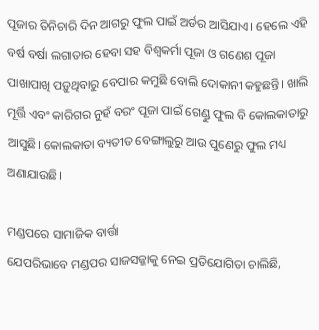ପୂଜାର ତିନିଚାରି ଦିନ ଆଗରୁ ଫୁଲ ପାଇଁ ଅର୍ଡର ଆସିଯାଏ। ହେଲେ ଏହି ବର୍ଷ ବର୍ଷା ଲଗାତାର ହେବା ସହ ବିଶ୍ୱକର୍ମା ପୂଜା ଓ ଗଣେଶ ପୂଜା ପାଖାପାଖି ପଡ଼ୁଥିବାରୁ ବେପାର କମୁଛି ବୋଲି ଦୋକାନୀ କହୁଛନ୍ତି। ଖାଲି ମୂର୍ତ୍ତି ଏବଂ କାରିଗର ନୁହଁ ବରଂ ପୂଜା ପାଇଁ ଗେଣ୍ଡୁ ଫୁଲ ବି କୋଲକାତାରୁ ଆସୁଛି। କୋଲକାତା ବ୍ୟତୀତ ବେଙ୍ଗାଲୁରୁ ଆଉ ପୁଣେରୁ ଫୁଲ ମଧ୍ୟ ଅଣାଯାଉଛି।

ମଣ୍ଡପରେ ସାମାଜିକ ବାର୍ତ୍ତା
ଯେପରିଭାବେ ମଣ୍ଡପର ସାଜସଜ୍ଜାକୁ ନେଇ ପ୍ରତିଯୋଗିତା ଚାଲିଛି,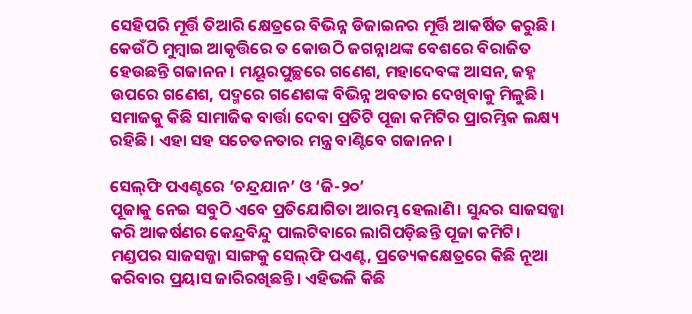ସେହିପରି ମୂର୍ତ୍ତି ତିଆରି କ୍ଷେତ୍ରରେ ବିଭିନ୍ନ ଡିଜାଇନର ମୂର୍ତ୍ତି ଆକର୍ଷିତ କରୁଛି। କେଉଁଠି ମୁମ୍ୱାଇ ଆକୃତ୍ତିରେ ତ କୋଉଠି ଜଗନ୍ନାଥଙ୍କ ବେଶରେ ବିରାଜିତ ହେଉଛନ୍ତି ଗଜାନନ। ମୟୂରପୁଚ୍ଛରେ ଗଣେଶ, ମହାଦେବଙ୍କ ଆସନ, ଜହ୍ନ ଉପରେ ଗଣେଶ, ପଦ୍ମରେ ଗଣେଶଙ୍କ ବିଭିନ୍ନ ଅବତାର ଦେଖିବାକୁ ମିଳୁଛି। ସମାଜକୁ କିଛି ସାମାଜିକ ବାର୍ତ୍ତା ଦେବା ପ୍ରତିଟି ପୂଜା କମିଟିର ପ୍ରାରମ୍ଭିକ ଲକ୍ଷ୍ୟ ରହିଛି। ଏହା ସହ ସଚେତନତାର ମନ୍ତ୍ର ବାଣ୍ଟିବେ ଗଜାନନ।

ସେଲ୍‌ଫି ପଏଣ୍ଟରେ ‘ଚନ୍ଦ୍ରଯାନ’ ଓ ‘ଜି-୨୦’
ପୂଜାକୁ ନେଇ ସବୁଠି ଏବେ ପ୍ରତିଯୋଗିତା ଆରମ୍ଭ ହେଲାଣି। ସୁନ୍ଦର ସାଜସଜ୍ଜା କରି ଆକର୍ଷଣର କେନ୍ଦ୍ରବିନ୍ଦୁ ପାଲଟିବାରେ ଲାଗିପଡ଼ିଛନ୍ତି ପୂଜା କମିଟି। ମଣ୍ଡପର ସାଜସଜ୍ଜା ସାଙ୍ଗକୁ ସେଲ୍‌ଫି ପଏଣ୍ଟ, ପ୍ରତ୍ୟେକକ୍ଷେତ୍ରରେ କିଛି ନୂଆ କରିବାର ପ୍ରୟାସ ଜାରିରଖିଛନ୍ତି। ଏହିଭଳି କିଛି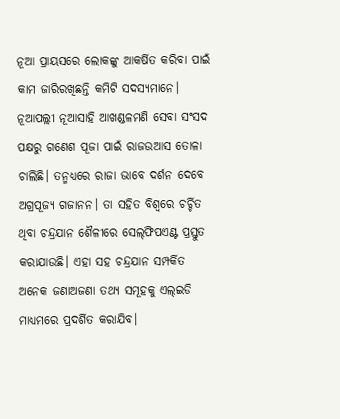ନୂଆ ପ୍ରାୟସରେ ଲୋକଙ୍କୁ ଆକର୍ଷିତ କରିବା ପାଇଁ କାମ ଜାରିରଖିଛନ୍ତି କମିଟି ସଦସ୍ୟମାନେ। ନୂଆପଲ୍ଲୀ ନୂଆସାହି ଆଖଣ୍ଡଳମଣି ସେବା ସଂସଦ ପକ୍ଷରୁ ଗଣେଶ ପୂଜା ପାଇଁ ରାଜଉଆସ ତୋଳା ଚାଲିଛି। ତନ୍ମଧ୍ୟରେ ରାଜା ଭାବେ ଦର୍ଶନ ଦେବେ ଅଗ୍ରପୂଜ୍ୟ ଗଜାନନ। ତା ସହିତ ବିଶ୍ୱରେ ଚର୍ଚ୍ଚିତ ଥିବା ଚନ୍ଦ୍ରଯାନ ଶୈଳୀରେ ସେଲ୍‌ଫିପଏଣ୍ଟ ପ୍ରସ୍ତୁତ କରାଯାଉଛି। ଏହା ସହ ଚନ୍ଦ୍ରଯାନ ସମ୍ପର୍କିତ ଅନେକ ଜଣାଅଜଣା ତଥ୍ୟ ସମୂହକୁ ଏଲ୍‌‌ଇଡି ମାଧ୍ୟମରେ ପ୍ରଦର୍ଶିତ କରାଯିବ।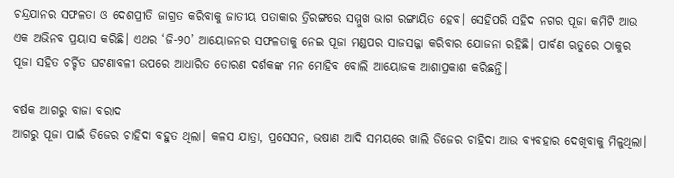ଚନ୍ଦ୍ରଯାନର ସଫଳତା ଓ ଦେଶପ୍ରୀତି ଜାଗ୍ରତ କରିବାକୁ ଜାତୀୟ ପତାକାର ତ୍ରିରଙ୍ଗରେ ସମ୍ମୁଖ ଭାଗ ରଙ୍ଗାୟିତ ହେବ। ସେହିପରି ସହିଦ ନଗର ପୂଜା କମିଟି ଆଉ ଏକ ଅଭିନବ ପ୍ରୟାସ କରିଛି। ଏଥର ‘ଜି-୨୦’ ଆୟୋଜନର ସଫଳତାକୁ ନେଇ ପୂଜା ମଣ୍ଡପର ସାଜସଜ୍ଜା କରିବାର ଯୋଜନା ରହିଛି। ପାର୍ବଣ ଋତୁରେ ଠାକୁର ପୂଜା ସହିତ ଚର୍ଚ୍ଚିତ ଘଟଣାବଳୀ ଉପରେ ଆଧାରିତ ତୋରଣ ଦର୍ଶକଙ୍କ ମନ ମୋହିବ ବୋଲି ଆୟୋଜକ ଆଶାପ୍ରକାଶ କରିଛନ୍ତି।

ବର୍ଷକ ଆଗରୁ ବାଜା ବରାଦ
ଆଗରୁ ପୂଜା ପାଇଁ ଡିଜେର ଚାହିଦା ବହୁତ ଥିଲା। କଳସ ଯାତ୍ରା, ପ୍ରସେସନ, ଭଷାଣ ଆଦି ସମୟରେ ଖାଲି ଡିଜେର ଚାହିଦା ଆଉ ବ୍ୟବହାର ଦେଖିବାକୁ ମିଳୁଥିଲା।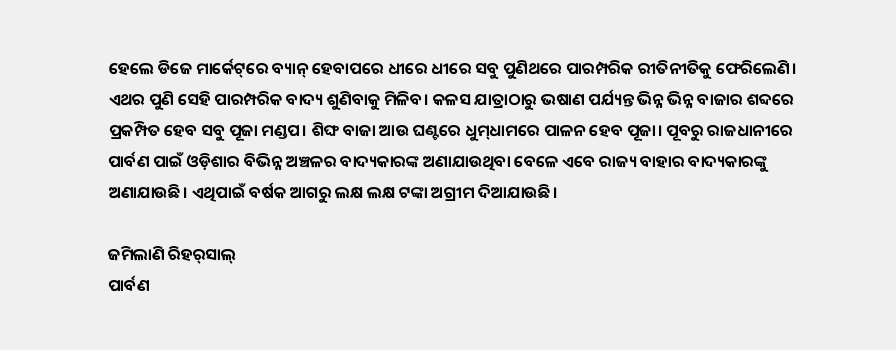ହେଲେ ଡିଜେ ମାର୍କେଟ୍‌‌ରେ ବ୍ୟାନ୍‌‌ ହେବାପରେ ଧୀରେ ଧୀରେ ସବୁ ପୁଣିଥରେ ପାରମ୍ପରିକ ରୀତିନୀତିକୁ ଫେରିଲେଣି। ଏଥର ପୁଣି ସେହି ପାରମ୍ପରିକ ବାଦ୍ୟ ଶୁଣିବାକୁ ମିଳିବ। କଳସ ଯାତ୍ରାଠାରୁ ଭଷାଣ ପର୍ଯ୍ୟନ୍ତ ଭିନ୍ନ ଭିନ୍ନ ବାଜାର ଶବ୍ଦରେ ପ୍ରକମ୍ପିତ ହେବ ସବୁ ପୂଜା ମଣ୍ଡପ। ଶିଙ୍ଘ ବାଜା ଆଉ ଘଣ୍ଟରେ ଧୁମ୍‌‌ଧାମରେ ପାଳନ ହେବ ପୂଜା। ପୂବରୁ ରାଜଧାନୀରେ ପାର୍ବଣ ପାଇଁ ଓଡ଼ିଶାର ବିଭିନ୍ନ ଅଞ୍ଚଳର ବାଦ୍ୟକାରଙ୍କ ଅଣାଯାଉଥିବା ବେଳେ ଏବେ ରାଜ୍ୟ ବାହାର ବାଦ୍ୟକାରଙ୍କୁ ଅଣାଯାଉଛି। ଏଥିପାଇଁ ବର୍ଷକ ଆଗରୁ ଲକ୍ଷ ଲକ୍ଷ ଟଙ୍କା ଅଗ୍ରୀମ ଦିଆଯାଉଛି।

ଜମିଲାଣି ରିହର୍‌‌ସାଲ୍‌‌
ପାର୍ବଣ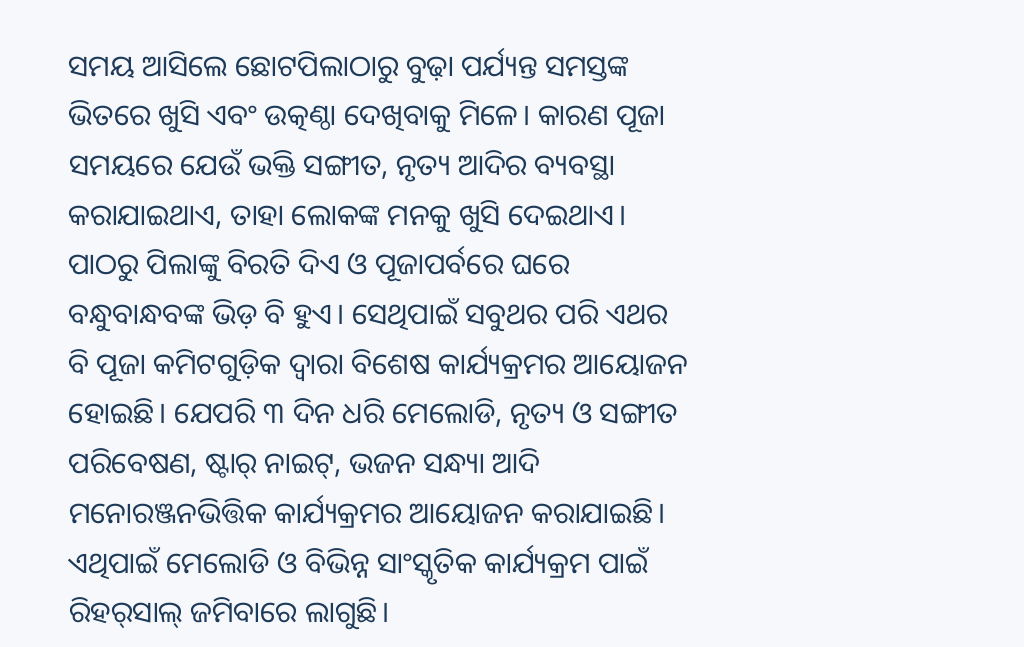ସମୟ ଆସିଲେ ଛୋଟପିଲାଠାରୁ ବୁଢ଼ା ପର୍ଯ୍ୟନ୍ତ ସମସ୍ତଙ୍କ ଭିତରେ ଖୁସି ଏବଂ ଉତ୍କଣ୍ଠା ଦେଖିବାକୁ ମିଳେ। କାରଣ ପୂଜା ସମୟରେ ଯେଉଁ ଭକ୍ତି ସଙ୍ଗୀତ, ନୃତ୍ୟ ଆଦିର ବ୍ୟବସ୍ଥା କରାଯାଇଥାଏ, ତାହା ଲୋକଙ୍କ ମନକୁ ଖୁସି ଦେଇଥାଏ। ପାଠରୁ ପିଲାଙ୍କୁ ବିରତି ଦିଏ ଓ ପୂଜାପର୍ବରେ ଘରେ ବନ୍ଧୁବାନ୍ଧବଙ୍କ ଭିଡ଼ ବି ହୁଏ। ସେଥିପାଇଁ ସବୁଥର ପରି ଏଥର ବି ପୂଜା କମିଟଗୁଡ଼ିକ ଦ୍ୱାରା ବିଶେଷ କାର୍ଯ୍ୟକ୍ରମର ଆୟୋଜନ ହୋଇଛି। ଯେପରି ୩ ଦିନ ଧରି ମେଲୋଡି, ନୃତ୍ୟ ଓ ସଙ୍ଗୀତ ପରିବେଷଣ, ଷ୍ଟାର୍‌‌ ନାଇଟ୍‌‌, ଭଜନ ସନ୍ଧ୍ୟା ଆଦି ମନୋରଞ୍ଜନଭିତ୍ତିକ କାର୍ଯ୍ୟକ୍ରମର ଆୟୋଜନ କରାଯାଇଛି। ଏଥିପାଇଁ ମେଲୋଡି ଓ ବିଭିନ୍ନ ସାଂସ୍କୃତିକ କାର୍ଯ୍ୟକ୍ରମ ପାଇଁ ରିହର୍‌‌ସାଲ୍‌‌ ଜମିବାରେ ଲାଗୁଛି।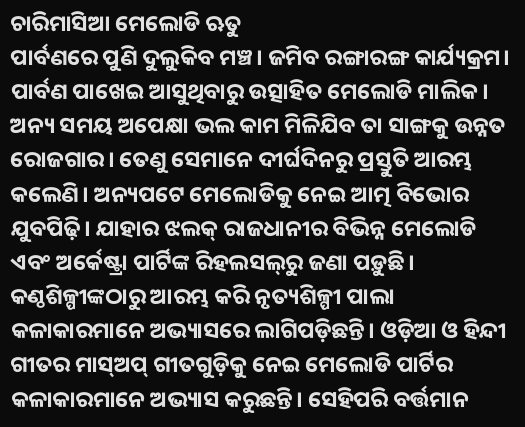ଚାରିମାସିଆ ମେଲୋଡି ଋତୁ
ପାର୍ବଣରେ ପୁଣି ଦୁଲୁକିବ ମଞ୍ଚ। ଜମିବ ରଙ୍ଗାରଙ୍ଗ କାର୍ଯ୍ୟକ୍ରମ। ପାର୍ବଣ ପାଖେଇ ଆସୁଥିବାରୁ ଉତ୍ସାହିତ ମେଲୋଡି ମାଲିକ। ଅନ୍ୟ ସମୟ ଅପେକ୍ଷା ଭଲ କାମ ମିଳିଯିବ ତା ସାଙ୍ଗକୁ ଉନ୍ନତ ରୋଜଗାର। ତେଣୁ ସେମାନେ ଦୀର୍ଘଦିନରୁ ପ୍ରସ୍ତୁତି ଆରମ୍ଭ କଲେଣି। ଅନ୍ୟପଟେ ମେଲୋଡିକୁ ନେଇ ଆତ୍ମ ବିଭୋର ଯୁବପିଢ଼ି। ଯାହାର ଝଲକ୍‌‌ ରାଜଧାନୀର ବିଭିନ୍ନ ମେଲୋଡି ଏବଂ ଅର୍କେଷ୍ଟ୍ରା ପାର୍ଟିଙ୍କ ରିହଲସଲ୍‌‌ରୁ ଜଣା ପଡ଼ୁଛି। କଣ୍ଠଶିଳ୍ପୀଙ୍କଠାରୁ ଆରମ୍ଭ କରି ନୃତ୍ୟଶିଳ୍ପୀ ପାଲା କଳାକାରମାନେ ଅଭ୍ୟାସରେ ଲାଗିପଡ଼ିଛନ୍ତି। ଓଡ଼ିଆ ଓ ହିନ୍ଦୀ ଗୀତର ମାସ୍‌‌ଅପ୍‌‌ ଗୀତଗୁଡ଼ିକୁ ନେଇ ମେଲୋଡି ପାର୍ଟିର କଳାକାରମାନେ ଅଭ୍ୟାସ କରୁଛନ୍ତି। ସେହିପରି ବର୍ତ୍ତମାନ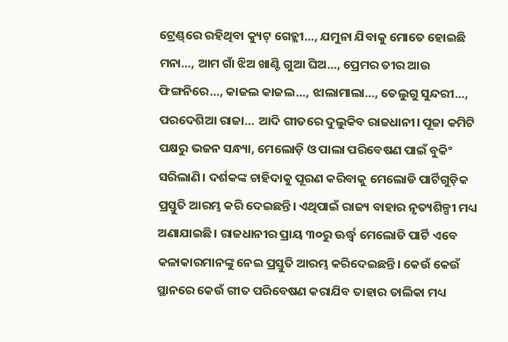ଟ୍ରେଣ୍ଡ୍‌‌ରେ ରହିଥିବା କ୍ୟୁଟ୍‌‌ ଗେହ୍ଲୀ…, ଯମୁନା ଯିବାକୁ ମୋତେ ହୋଇଛି ମନା…, ଆମ ଗାଁ ଝିଅ ଖାଣ୍ଟି ଗୁଆ ଘିଅ…, ପ୍ରେମର ତୀର ଆଉ ଫିଙ୍ଗନିରେ…, କାଜଲ କାଜଲ…, ଝାଲାମାଲା…, ତେଲୁଗୁ ସୁନ୍ଦରୀ…, ପରଦେଶିଆ ରାଜା… ଆଦି ଗୀତରେ ଦୁଲୁକିବ ରାଜଧାନୀ। ପୂଜା କମିଟି ପକ୍ଷରୁ ଭଜନ ସନ୍ଧ୍ୟା, ମେଲୋଡ଼ି ଓ ପାଲା ପରିବେଷଣ ପାଇଁ ବୁକିଂ ସରିଲାଣି। ଦର୍ଶକଙ୍କ ଚାହିଦାକୁ ପୂରଣ କରିବାକୁ ମେଲୋଡି ପାର୍ଟିଗୁଡ଼ିକ ପ୍ରସ୍ତୁତି ଆରମ୍ଭ କରି ଦେଇଛନ୍ତି। ଏଥିପାଇଁ ରାଜ୍ୟ ବାହାର ନୃତ୍ୟଶିଳ୍ପୀ ମଧ୍ୟ ଅଣାଯାଇଛି। ରାଜଧାନୀର ପ୍ରାୟ ୩୦ରୁ ଊର୍ଦ୍ଧ୍ବ ମେଲୋଡି ପାର୍ଟି ଏବେ କଳାକାରମାନଙ୍କୁ ନେଇ ପ୍ରସ୍ତୁତି ଆରମ୍ଭ କରିଦେଇଛନ୍ତି। କେଉଁ କେଉଁ ସ୍ଥାନରେ କେଉଁ ଗୀତ ପରିବେଷଣ କରାଯିବ ତାହାର ତାଲିକା ମଧ୍ୟ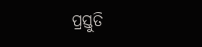ପ୍ରସ୍ତୁତି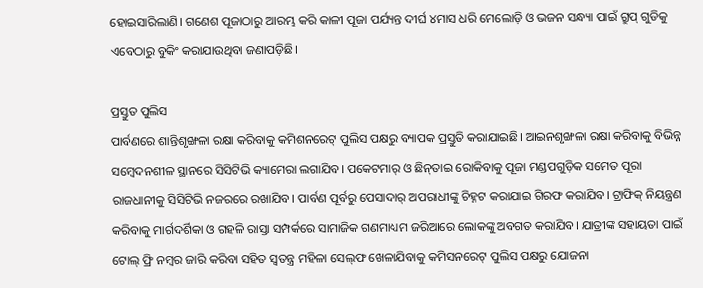ହୋଇସାରିଲାଣି। ଗଣେଶ ପୂଜାଠାରୁ ଆରମ୍ଭ କରି କାଳୀ ପୂଜା ପର୍ଯ୍ୟନ୍ତ ଦୀର୍ଘ ୪ମାସ ଧରି ମେଲୋଡ଼ି ଓ ଭଜନ ସନ୍ଧ୍ୟା ପାଇଁ ଗ୍ରୁପ୍‌‌ ଗୁଡିକୁ ଏବେଠାରୁ ବୁକିଂ କରାଯାଉଥିବା ଜଣାପଡ଼ିଛି।

ପ୍ରସ୍ତୁତ ପୁଲିସ
ପାର୍ବଣରେ ଶାନ୍ତିଶୃଙ୍ଖଳା ରକ୍ଷା କରିବାକୁ କମିଶନରେଟ୍‌‌ ପୁଲିସ ପକ୍ଷରୁ ବ୍ୟାପକ ପ୍ରସ୍ତୁତି କରାଯାଇଛି। ଆଇନଶୃଙ୍ଖଳା ରକ୍ଷା କରିବାକୁ ବିଭିନ୍ନ ସମ୍ୱେଦନଶୀଳ ସ୍ଥାନରେ ସିସିଟିଭି କ୍ୟାମେରା ଲଗାଯିବ। ପକେଟମାର୍‌‌ ଓ ଛିନ୍‌‌ତାଇ ରୋକିବାକୁ ପୂଜା ମଣ୍ଡପଗୁଡ଼ିକ ସମେତ ପୂରା ରାଜଧାନୀକୁ ସିସିଟିଭି ନଜରରେ ରଖାଯିବ। ପାର୍ବଣ ପୂର୍ବରୁ ପେସାଦାର୍‌‌ ଅପରାଧୀଙ୍କୁ ଚିହ୍ନଟ କରାଯାଇ ଗିରଫ କରାଯିବ। ଟ୍ରାଫିକ୍‌‌ ନିୟନ୍ତ୍ରଣ କରିବାକୁ ମାର୍ଗଦର୍ଶିକା ଓ ଗହଳି ରାସ୍ତା ସମ୍ପର୍କରେ ସାମାଜିକ ଗଣମାଧ୍ୟମ ଜରିଆରେ ଲୋକଙ୍କୁ ଅବଗତ କରାଯିବ। ଯାତ୍ରୀଙ୍କ ସହାୟତା ପାଇଁ ଟୋଲ୍‌‌ ଫ୍ରି ନମ୍ୱର ଜାରି କରିବା ସହିତ ସ୍ୱତନ୍ତ୍ର ମହିଳା ସେଲ୍‌ଫ ଖେଳାଯିବାକୁ କମିସନରେଟ୍‌‌ ପୁଲିସ ପକ୍ଷରୁ ଯୋଜନା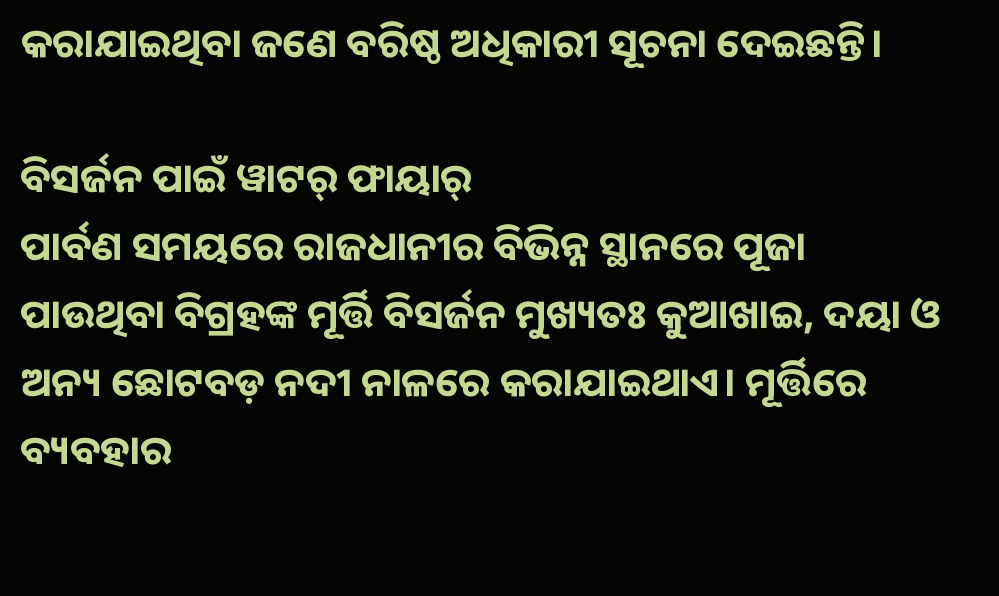କରାଯାଇଥିବା ଜଣେ ବରିଷ୍ଠ ଅଧିକାରୀ ସୂଚନା ଦେଇଛନ୍ତି।

ବିସର୍ଜନ ପାଇଁ ୱାଟର୍‌‌ ଫାୟାର୍‌‌
ପାର୍ବଣ ସମୟରେ ରାଜଧାନୀର ବିଭିନ୍ନ ସ୍ଥାନରେ ପୂଜା ପାଉଥିବା ବିଗ୍ରହଙ୍କ ମୂର୍ତ୍ତି ବିସର୍ଜନ ମୁଖ୍ୟତଃ କୁଆଖାଇ, ଦୟା ଓ ଅନ୍ୟ ଛୋଟବଡ଼ ନଦୀ ନାଳରେ କରାଯାଇଥାଏ। ମୂର୍ତ୍ତିରେ ବ୍ୟବହାର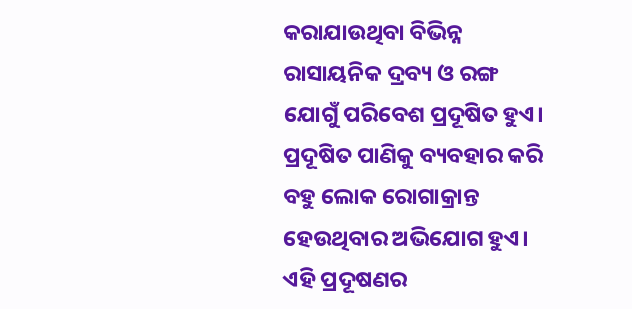କରାଯାଉଥିବା ବିଭିନ୍ନ ରାସାୟନିକ ଦ୍ରବ୍ୟ ଓ ରଙ୍ଗ ଯୋଗୁଁ ପରିବେଶ ପ୍ରଦୂଷିତ ହୁଏ। ପ୍ରଦୂଷିତ ପାଣିକୁ ବ୍ୟବହାର କରି ବହୁ ଲୋକ ରୋଗାକ୍ରାନ୍ତ ହେଉଥିବାର ଅଭିଯୋଗ ହୁଏ। ଏହି ପ୍ରଦୂଷଣର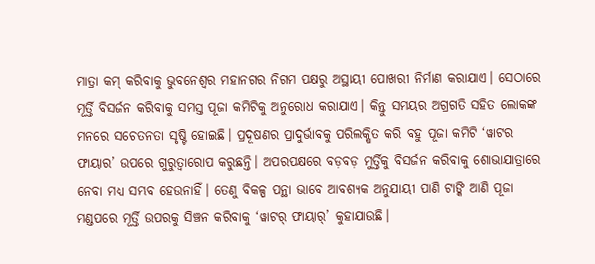ମାତ୍ରା କମ୍‌‌ କରିବାକୁ ଭୁବନେଶ୍ୱର ମହାନଗର ନିଗମ ପକ୍ଷରୁ ଅସ୍ଥାୟୀ ପୋଖରୀ ନିର୍ମାଣ କରାଯାଏ। ସେଠାରେ ମୂର୍ତ୍ତି ବିସର୍ଜନ କରିବାକୁ ସମସ୍ତ ପୂଜା କମିଟିକୁ ଅନୁରୋଧ କରାଯାଏ। କିନ୍ତୁ ସମୟର ଅଗ୍ରଗତି ସହିତ ଲୋକଙ୍କ ମନରେ ସଚେତନତା ସୃଷ୍ଟି ହୋଇଛି। ପ୍ରଦୂଷଣର ପ୍ରାଦୁର୍ଭାବକୁ ପରିଲକ୍ଷିତ କରି ବହୁ ପୂଜା କମିଟି ‘ୱାଟର ଫାୟାର’ ଉପରେ ଗୁରୁତ୍ୱାରୋପ କରୁଛନ୍ତି। ଅପରପକ୍ଷରେ ବଡ଼ବଡ଼ ମୁର୍ତ୍ତିକୁ ବିସର୍ଜନ କରିବାକୁ ଶୋଭାଯାତ୍ରାରେ ନେବା ମଧ୍ୟ ସମ୍ଭବ ହେଉନାହିଁ। ତେଣୁ ବିକଳ୍ପ ପନ୍ଥା ଭାବେ ଆବଶ୍ୟକ ଅନୁଯାୟୀ ପାଣି ଟାଙ୍କି ଆଣି ପୂଜା ମଣ୍ଡପରେ ମୂର୍ତ୍ତି ଉପରକୁ ସିଞ୍ଚନ କରିବାକୁ ‘ୱାଟର୍‌‌ ଫାୟାର୍‌‌’ କୁହାଯାଉଛି।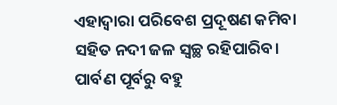ଏହାଦ୍ୱାରା ପରିବେଶ ପ୍ରଦୂଷଣ କମିବା ସହିତ ନଦୀ ଜଳ ସ୍ୱଚ୍ଛ ରହିପାରିବ। ପାର୍ବଣ ପୂର୍ବରୁ ବହୁ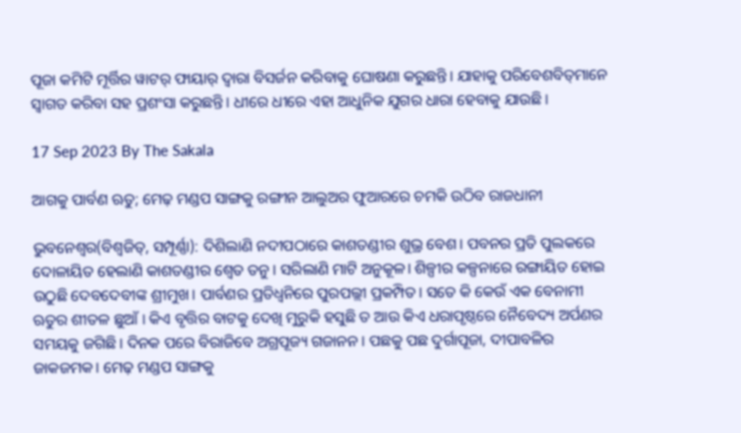ପୂଜା କମିଟି ମୂର୍ତ୍ତିର ୱାଟର୍‌‌ ଫାୟାର୍‌‌ ଦ୍ୱାରା ବିସର୍ଜନ କରିବାକୁ ଘୋଷଣା କରୁଛନ୍ତି। ଯାହାକୁ ପରିବେଶବିତ୍‌‌ମାନେ ସ୍ୱାଗତ କରିବା ସହ ପ୍ରଶଂସା କରୁଛନ୍ତି। ଧୀରେ ଧୀରେ ଏହା ଆଧୁନିକ ଯୁଗର ଧାରା ହେବାକୁ ଯାଉଛି।

17 Sep 2023 By The Sakala

ଆଗକୁ ପାର୍ବଣ ଋତୁ; ମେଢ଼ ମଣ୍ଡପ ସାଙ୍ଗକୁ ରଙ୍ଗୀନ ଆଲୁଅର ଫୁଆରରେ ଚମକି ଉଠିବ ରାଜଧାନୀ

ଭୁବନେଶ୍ୱର(ବିଶ୍ୱଜିତ୍‌‌, ସମ୍ପୂର୍ଣ୍ଣା): ଦିଶିଲାଣି ନଦୀପଠାରେ କାଶତଣ୍ଡୀର ଶୁଭ୍ର ବେଶ। ପବନର ପ୍ରତି ପୁଲକରେ ଦୋଳାୟିତ ହେଲାଣି କାଶତଣ୍ଡୀର ଶ୍ୱେତ ତନୁ। ସରିଲାଣି ମାଟି ଅନୁକୂଳ। ଶିଳ୍ପୀର କଳ୍ପନାରେ ରଙ୍ଗାୟିତ ହୋଇ ଉଠୁଛି ଦେବଦେବୀଙ୍କ ଶ୍ରୀମୁଖ। ପାର୍ବଣର ପ୍ରତିଧ୍ୱନିରେ ପୁରପଲ୍ଲୀ ପ୍ରକମ୍ପିତ। ସତେ କି କେଉଁ ଏକ ବେନାମୀ ଋତୁର ଶୀତଳ ଛୁଆଁ । କିଏ ବୃତ୍ତିର ବାଟକୁ ଦେଖି ମୁରୁକି ହସୁଛି ତ ଆଉ କିଏ ଧରାପୃଷ୍ଠରେ ନୈବେଦ୍ୟ ଅର୍ପଣର ସମୟକୁ ଜଗିଛି। ଦିନକ ପରେ ବିରାଜିବେ ଅଗ୍ରପୂଜ୍ୟ ଗଜାନନ। ପଛକୁ ପଛ ଦୁର୍ଗାପୂଜା, ଦୀପାବଳିର ଜାକଜମକ। ମେଢ଼ ମଣ୍ଡପ ସାଙ୍ଗକୁ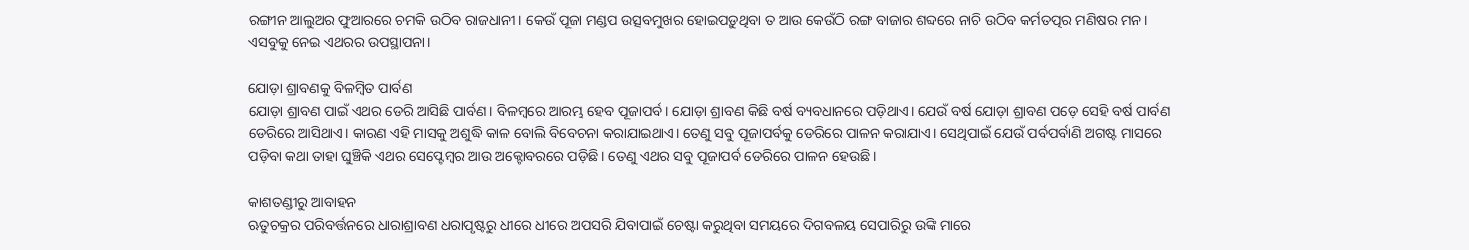ରଙ୍ଗୀନ ଆଲୁଅର ଫୁଆରରେ ଚମକି ଉଠିବ ରାଜଧାନୀ। କେଉଁ ପୂଜା ମଣ୍ଡପ ଉତ୍ସବମୁଖର ହୋଇପଡ଼ୁଥିବା ତ ଆଉ କେଉଁଠି ରଙ୍ଗ ବାଜାର ଶବ୍ଦରେ ନାଚି ଉଠିବ କର୍ମତତ୍ପର ମଣିଷର ମନ। ଏସବୁକୁ ନେଇ ଏଥରର ଉପସ୍ଥାପନା।

ଯୋଡ଼ା ଶ୍ରାବଣକୁ ବିଳମ୍ବିତ ପାର୍ବଣ
ଯୋଡ଼ା ଶ୍ରାବଣ ପାଇଁ ଏଥର ଡେରି ଆସିଛି ପାର୍ବଣ। ବିଳମ୍ବରେ ଆରମ୍ଭ ହେବ ପୂଜାପର୍ବ। ଯୋଡ଼ା ଶ୍ରାବଣ କିଛି ବର୍ଷ ବ୍ୟବଧାନରେ ପଡ଼ିଥାଏ। ଯେଉଁ ବର୍ଷ ଯୋଡ଼ା ଶ୍ରାବଣ ପଡ଼େ ସେହି ବର୍ଷ ପାର୍ବଣ ଡେରିରେ ଆସିଥାଏ। କାରଣ ଏହି ମାସକୁ ଅଶୁଦ୍ଧି କାଳ ବୋଲି ବିବେଚନା କରାଯାଇଥାଏ। ତେଣୁ ସବୁ ପୂଜାପର୍ବକୁ ଡେରିରେ ପାଳନ କରାଯାଏ। ସେଥିପାଇଁ ଯେଉଁ ପର୍ବପର୍ବାଣି ଅଗଷ୍ଟ ମାସରେ ପଡ଼ିବା କଥା ତାହା ଘୁଞ୍ଚିକି ଏଥର ସେପ୍ଟେମ୍ବର ଆଉ ଅକ୍ଟୋବରରେ ପଡ଼ିଛି। ତେଣୁ ଏଥର ସବୁ ପୂଜାପର୍ବ ଡେରିରେ ପାଳନ ହେଉଛି।

କାଶତଣ୍ଡୀରୁ ଆବାହନ
ଋତୁଚକ୍ରର ପରିବର୍ତ୍ତନରେ ଧାରାଶ୍ରାବଣ ଧରାପୃଷ୍ଟରୁ ଧୀରେ ଧୀରେ ଅପସରି ଯିବାପାଇଁ ଚେଷ୍ଟା କରୁଥିବା ସମୟରେ ଦିଗବଳୟ ସେପାରିରୁ ଉଙ୍କି ମାରେ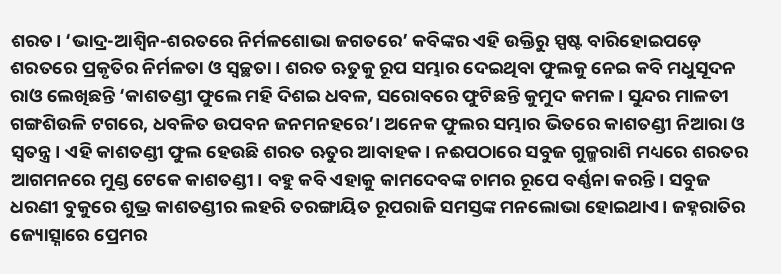ଶରତ। ‘ଭାଦ୍ର-ଆଶ୍ୱିନ-ଶରତରେ ନିର୍ମଳଶୋଭା ଜଗତରେ’ କବିଙ୍କର ଏହି ଉକ୍ତିରୁ ସ୍ପଷ୍ଟ ବାରିହୋଇପଡ଼େ ଶରତରେ ପ୍ରକୃତିର ନିର୍ମଳତା ଓ ସ୍ୱଚ୍ଛତା। ଶରତ ଋତୁକୁ ରୂପ ସମ୍ଭାର ଦେଇଥିବା ଫୁଲକୁ ନେଇ କବି ମଧୁସୂଦନ ରାଓ ଲେଖିଛନ୍ତି ‘କାଶତଣ୍ଡୀ ଫୁଲେ ମହି ଦିଶଇ ଧବଳ, ସରୋବରେ ଫୁଟିଛନ୍ତି କୁମୁଦ କମଳ। ସୁନ୍ଦର ମାଳତୀ ଗଙ୍ଗଶିଉଳି ଟଗରେ, ଧବଳିତ ଉପବନ ଜନମନହରେ’। ଅନେକ ଫୁଲର ସମ୍ଭାର ଭିତରେ କାଶତଣ୍ଡୀ ନିଆରା ଓ ସ୍ୱତନ୍ତ୍ର। ଏହି କାଶତଣ୍ଡୀ ଫୁଲ ହେଉଛି ଶରତ ଋତୁର ଆବାହକ। ନଈପଠାରେ ସବୁଜ ଗୁଳ୍ମରାଶି ମଧ୍ୟରେ ଶରତର ଆଗମନରେ ମୁଣ୍ଡ ଟେକେ କାଶତଣ୍ଡୀ। ବହୁ କବି ଏହାକୁ କାମଦେବଙ୍କ ଚାମର ରୂପେ ବର୍ଣ୍ଣନା କରନ୍ତି। ସବୁଜ ଧରଣୀ ବୁକୁରେ ଶୁଭ୍ର କାଶତଣ୍ଡୀର ଲହରି ତରଙ୍ଗାୟିତ ରୂପରାଜି ସମସ୍ତଙ୍କ ମନଲୋଭା ହୋଇଥାଏ। ଜହ୍ନରାତିର ଜ୍ୟୋତ୍ସ୍ନାରେ ପ୍ରେମର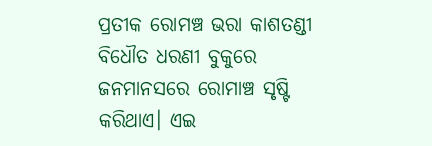ପ୍ରତୀକ ରୋମଞ୍ଚ ଭରା କାଶତଣ୍ଡୀ ବିଧୌତ ଧରଣୀ ବୁକୁରେ ଜନମାନସରେ ରୋମାଞ୍ଚ ସୃଷ୍ଟି କରିଥାଏ। ଏଇ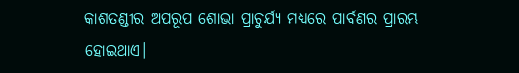କାଶତଣ୍ଡୀର ଅପରୂପ ଶୋଭା ପ୍ରାଚୁର୍ଯ୍ୟ ମଧ୍ୟରେ ପାର୍ବଣର ପ୍ରାରମ୍ଭ ହୋଇଥାଏ।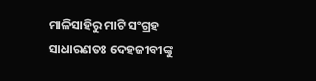ମାଳିସାହିରୁ ମାଟି ସଂଗ୍ରହ
ସାଧାରଣତଃ ଦେହଜୀବୀଙ୍କୁ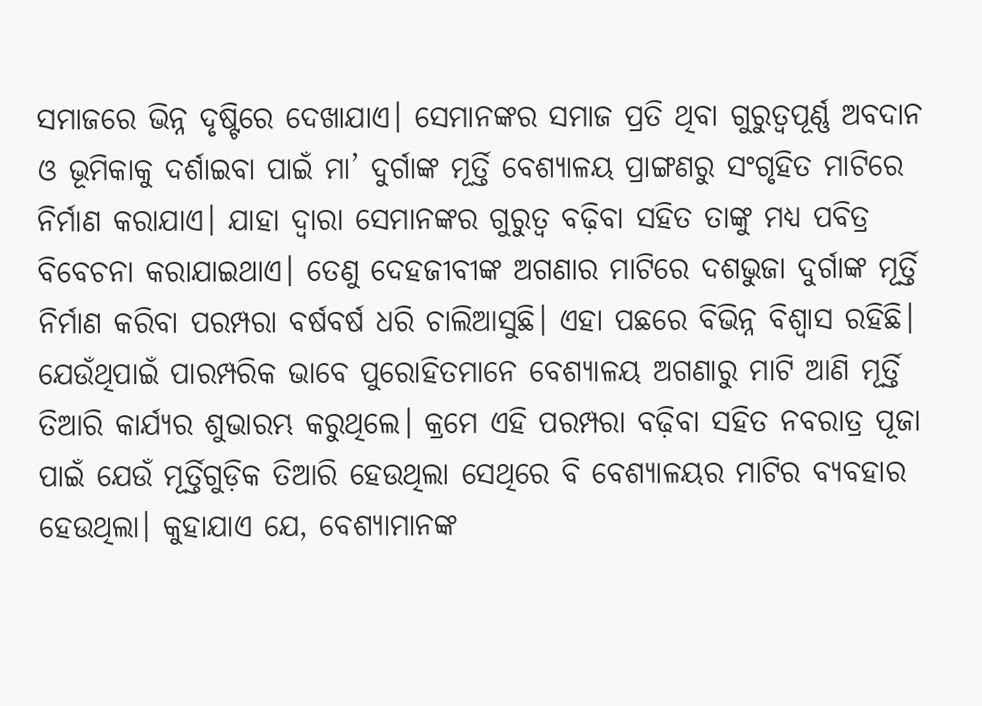ସମାଜରେ ଭିନ୍ନ ଦୃଷ୍ଟିରେ ଦେଖାଯାଏ। ସେମାନଙ୍କର ସମାଜ ପ୍ରତି ଥିବା ଗୁରୁତ୍ୱପୂର୍ଣ୍ଣ ଅବଦାନ ଓ ଭୂମିକାକୁ ଦର୍ଶାଇବା ପାଇଁ ମା’ ଦୁର୍ଗାଙ୍କ ମୂର୍ତ୍ତି ବେଶ୍ୟାଳୟ ପ୍ରାଙ୍ଗଣରୁ ସଂଗୃହିତ ମାଟିରେ ନିର୍ମାଣ କରାଯାଏ। ଯାହା ଦ୍ୱାରା ସେମାନଙ୍କର ଗୁରୁତ୍ୱ ବଢ଼ିବା ସହିତ ତାଙ୍କୁ ମଧ୍ୟ ପବିତ୍ର ବିବେଚନା କରାଯାଇଥାଏ। ତେଣୁ ଦେହଜୀବୀଙ୍କ ଅଗଣାର ମାଟିରେ ଦଶଭୁଜା ଦୁର୍ଗାଙ୍କ ମୂର୍ତ୍ତି ନିର୍ମାଣ କରିବା ପରମ୍ପରା ବର୍ଷବର୍ଷ ଧରି ଚାଲିଆସୁଛି। ଏହା ପଛରେ ବିଭିନ୍ନ ବିଶ୍ୱାସ ରହିଛି। ଯେଉଁଥିପାଇଁ ପାରମ୍ପରିକ ଭାବେ ପୁରୋହିତମାନେ ବେଶ୍ୟାଳୟ ଅଗଣାରୁ ମାଟି ଆଣି ମୂର୍ତ୍ତି ତିଆରି କାର୍ଯ୍ୟର ଶୁଭାରମ୍ଭ କରୁଥିଲେ। କ୍ରମେ ଏହି ପରମ୍ପରା ବଢ଼ିବା ସହିତ ନବରାତ୍ର ପୂଜା ପାଇଁ ଯେଉଁ ମୂର୍ତ୍ତିଗୁଡ଼ିକ ତିଆରି ହେଉଥିଲା ସେଥିରେ ବି ବେଶ୍ୟାଳୟର ମାଟିର ବ୍ୟବହାର ହେଉଥିଲା। କୁହାଯାଏ ଯେ, ବେଶ୍ୟାମାନଙ୍କ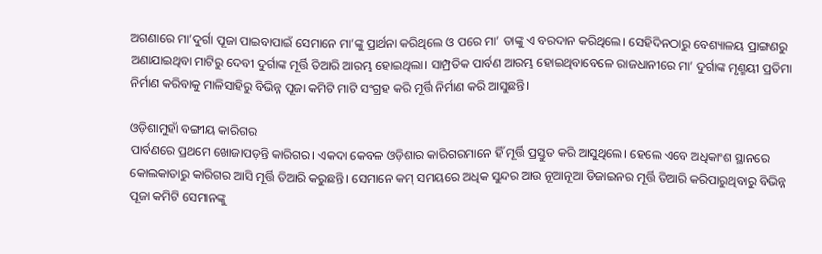ଅଗଣାରେ ମା’ଦୁର୍ଗା ପୂଜା ପାଇବାପାଇଁ ସେମାନେ ମା’ଙ୍କୁ ପ୍ରାର୍ଥନା କରିଥିଲେ ଓ ପରେ ମା’ ତାଙ୍କୁ ଏ ବରଦାନ କରିଥିଲେ। ସେହିଦିନଠାରୁ ବେଶ୍ୟାଳୟ ପ୍ରାଙ୍ଗଣରୁ ଅଣାଯାଇଥିବା ମାଟିରୁ ଦେବୀ ଦୁର୍ଗାଙ୍କ ମୂର୍ତ୍ତି ତିଆରି ଆରମ୍ଭ ହୋଇଥିଲା। ସାମ୍ପ୍ରତିକ ପାର୍ବଣ ଆରମ୍ଭ ହୋଇଥିବାବେଳେ ରାଜଧାନୀରେ ମା’ ଦୁର୍ଗାଙ୍କ ମୃଣ୍ମୟୀ ପ୍ରତିମା ନିର୍ମାଣ କରିବାକୁ ମାଳିସାହିରୁ ବିଭିନ୍ନ ପୂଜା କମିଟି ମାଟି ସଂଗ୍ରହ କରି ମୂର୍ତ୍ତି ନିର୍ମାଣ କରି ଆସୁଛନ୍ତି।

ଓଡ଼ିଶାମୁହାଁ ବଙ୍ଗୀୟ କାରିଗର
ପାର୍ବଣରେ ପ୍ରଥମେ ଖୋଜାପଡ଼ନ୍ତି କାରିଗର। ଏକଦା କେବଳ ଓଡ଼ିଶାର କାରିଗରମାନେ ହିଁ ମୂର୍ତ୍ତି ପ୍ରସ୍ତୁତ କରି ଆସୁଥିଲେ। ହେଲେ ଏବେ ଅଧିକାଂଶ ସ୍ଥାନରେ କୋଲକାତାରୁ କାରିଗର ଆସି ମୂର୍ତ୍ତି ତିଆରି କରୁଛନ୍ତି। ସେମାନେ କମ୍‌‌ ସମୟରେ ଅଧିକ ସୁନ୍ଦର ଆଉ ନୂଆନୂଆ ଡିଜାଇନର ମୂର୍ତ୍ତି ତିଆରି କରିପାରୁଥିବାରୁ ବିଭିନ୍ନ ପୂଜା କମିଟି ସେମାନଙ୍କୁ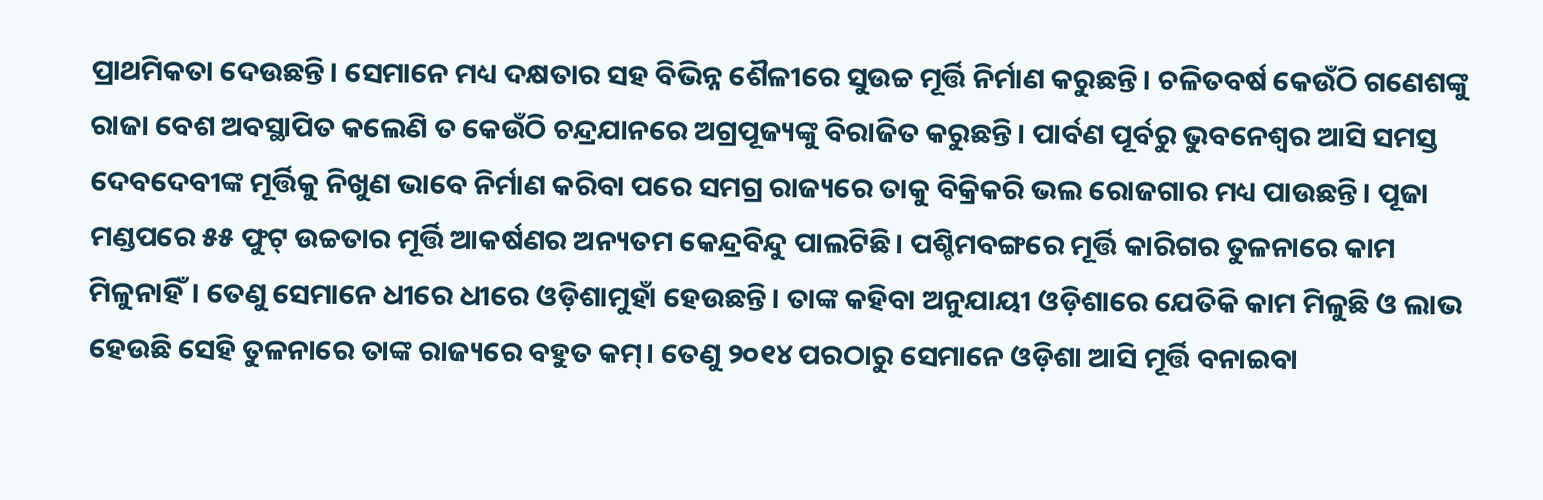ପ୍ରାଥମିକତା ଦେଉଛନ୍ତି। ସେମାନେ ମଧ୍ୟ ଦକ୍ଷତାର ସହ ବିଭିନ୍ନ ଶୈଳୀରେ ସୁଉଚ୍ଚ ମୂର୍ତ୍ତି ନିର୍ମାଣ କରୁଛନ୍ତି। ଚଳିତବର୍ଷ କେଉଁଠି ଗଣେଶଙ୍କୁ ରାଜା ବେଶ ଅବସ୍ଥାପିତ କଲେଣି ତ କେଉଁଠି ଚନ୍ଦ୍ରଯାନରେ ଅଗ୍ରପୂଜ୍ୟଙ୍କୁ ବିରାଜିତ କରୁଛନ୍ତି। ପାର୍ବଣ ପୂର୍ବରୁ ଭୁବନେଶ୍ୱର ଆସି ସମସ୍ତ ଦେବଦେବୀଙ୍କ ମୂର୍ତ୍ତିକୁ ନିଖୁଣ ଭାବେ ନିର୍ମାଣ କରିବା ପରେ ସମଗ୍ର ରାଜ୍ୟରେ ତାକୁ ବିକ୍ରିକରି ଭଲ ରୋଜଗାର ମଧ୍ୟ ପାଉଛନ୍ତି। ପୂଜା ମଣ୍ଡପରେ ୫୫ ଫୁଟ୍‌‌ ଉଚ୍ଚତାର ମୂର୍ତ୍ତି ଆକର୍ଷଣର ଅନ୍ୟତମ କେନ୍ଦ୍ରବିନ୍ଦୁ ପାଲଟିଛି। ପଶ୍ଚିମବଙ୍ଗରେ ମୂର୍ତ୍ତି କାରିଗର ତୁଳନାରେ କାମ ମିଳୁନାହିଁ। ତେଣୁ ସେମାନେ ଧୀରେ ଧୀରେ ଓଡ଼ିଶାମୁହାଁ ହେଉଛନ୍ତି। ତାଙ୍କ କହିବା ଅନୁଯାୟୀ ଓଡ଼ିଶାରେ ଯେତିକି କାମ ମିଳୁଛି ଓ ଲାଭ ହେଉଛି ସେହି ତୁଳନାରେ ତାଙ୍କ ରାଜ୍ୟରେ ବହୁତ କମ୍‌‌। ତେଣୁ ୨୦୧୪ ପରଠାରୁ ସେମାନେ ଓଡ଼ିଶା ଆସି ମୂର୍ତ୍ତି ବନାଇବା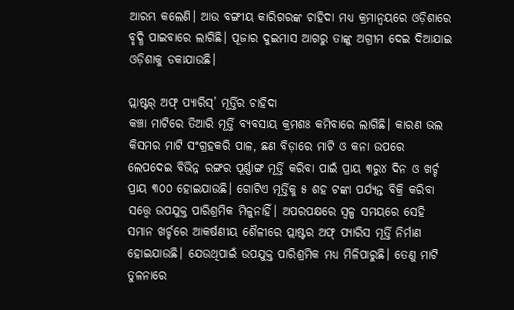ଆରମ୍ଭ କଲେଣି। ଆଉ ବଙ୍ଗୀୟ କାରିଗରଙ୍କ ଚାହିଦା ମଧ୍ୟ କ୍ରମାନ୍ୱୟରେ ଓଡ଼ିଶାରେ ବୃଦ୍ଧି ପାଇବାରେ ଲାଗିଛି। ପୂଜାର ଦୁଇମାସ ଆଗରୁ ତାଙ୍କୁ ଅଗ୍ରୀମ ଦେଇ ଦିଆଯାଇ ଓଡ଼ିଶାକୁ ଡକାଯାଉଛି।

ପ୍ଲାଷ୍ଟର୍‌‌ ଅଫ୍‌‌ ପ୍ୟାରିସ୍‌‌’ ମୂର୍ତ୍ତିର ଚାହିଦା
କଞ୍ଚା ମାଟିରେ ତିଆରି ମୂର୍ତ୍ତି ବ୍ୟବସାୟ କ୍ରମଶଃ କମିବାରେ ଲାଗିଛି। କାରଣ ଭଲ କିସମର ମାଟି ସଂଗ୍ରହକରି ପାଳ, ଛଣ ବିଡ଼ାରେ ମାଟି ଓ କନା ଉପରେ ଲେପଦେଇ ବିଭିନ୍ନ ରଙ୍ଗର ପୂର୍ଣ୍ଣାଙ୍ଗ ମୂର୍ତ୍ତି କରିବା ପାଇଁ ପ୍ରାୟ ୩ରୁ୪ ଦିନ ଓ ଖର୍ଚ୍ଚ ପ୍ରାୟ ୩୦୦ ହୋଇଯାଉଛି। ଗୋଟିଏ ମୂର୍ତ୍ତିକୁ ୫ ଶହ ଟଙ୍କା ପର୍ଯ୍ୟନ୍ତ ବିକ୍ରି କରିବା ସତ୍ତ୍ବେ ଉପଯୁକ୍ତ ପାରିଶ୍ରମିକ ମିଳୁନାହିଁ। ଅପରପକ୍ଷରେ ସ୍ୱଳ୍ପ ସମୟରେ ସେହି ସମାନ ଖର୍ଚ୍ଚରେ ଆକର୍ଷଣୀୟ ଶୈଳୀରେ ପ୍ଲାଷ୍ଟର ଅଫ୍‌‌ ପ୍ୟାରିସ ମୂର୍ତ୍ତି ନିର୍ମାଣ ହୋଇଯାଉଛି। ଯେଉଥିପାଇଁ ଉପଯୁକ୍ତ ପାରିଶ୍ରମିକ ମଧ୍ୟ ମିଳିପାରୁଛି। ତେଣୁ ମାଟି ତୁଳନାରେ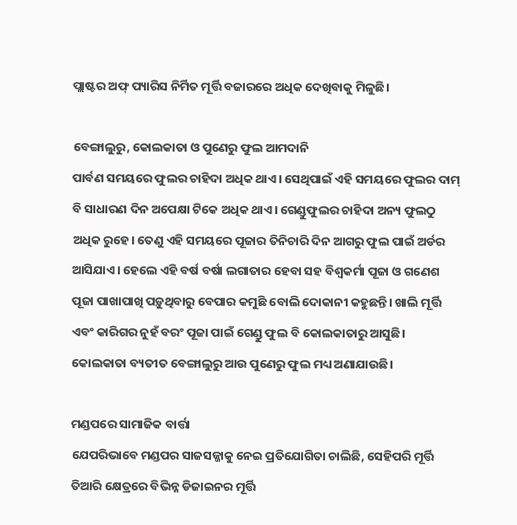ପ୍ଲାଷ୍ଟର ଅଫ୍‌‌ ପ୍ୟାରିସ ନିର୍ମିତ ମୂର୍ତ୍ତି ବଜାରରେ ଅଧିକ ଦେଖିବାକୁ ମିଳୁଛି।

ବେଙ୍ଗାଲୁରୁ, କୋଲକାତା ଓ ପୁଣେରୁ ଫୁଲ ଆମଦାନି
ପାର୍ବଣ ସମୟରେ ଫୁଲର ଚାହିଦା ଅଧିକ ଥାଏ। ସେଥିପାଇଁ ଏହି ସମୟରେ ଫୁଲର ଦାମ୍‌‌ ବି ସାଧାରଣ ଦିନ ଅପେକ୍ଷା ଟିକେ ଅଧିକ ଥାଏ। ଗେଣ୍ଡୁଫୁଲର ଚାହିଦା ଅନ୍ୟ ଫୁଲଠୁ ଅଧିକ ରୁହେ। ତେଣୁ ଏହି ସମୟରେ ପୂଜାର ତିନିଚାରି ଦିନ ଆଗରୁ ଫୁଲ ପାଇଁ ଅର୍ଡର ଆସିଯାଏ। ହେଲେ ଏହି ବର୍ଷ ବର୍ଷା ଲଗାତାର ହେବା ସହ ବିଶ୍ୱକର୍ମା ପୂଜା ଓ ଗଣେଶ ପୂଜା ପାଖାପାଖି ପଡ଼ୁଥିବାରୁ ବେପାର କମୁଛି ବୋଲି ଦୋକାନୀ କହୁଛନ୍ତି। ଖାଲି ମୂର୍ତ୍ତି ଏବଂ କାରିଗର ନୁହଁ ବରଂ ପୂଜା ପାଇଁ ଗେଣ୍ଡୁ ଫୁଲ ବି କୋଲକାତାରୁ ଆସୁଛି। କୋଲକାତା ବ୍ୟତୀତ ବେଙ୍ଗାଲୁରୁ ଆଉ ପୁଣେରୁ ଫୁଲ ମଧ୍ୟ ଅଣାଯାଉଛି।

ମଣ୍ଡପରେ ସାମାଜିକ ବାର୍ତ୍ତା
ଯେପରିଭାବେ ମଣ୍ଡପର ସାଜସଜ୍ଜାକୁ ନେଇ ପ୍ରତିଯୋଗିତା ଚାଲିଛି, ସେହିପରି ମୂର୍ତ୍ତି ତିଆରି କ୍ଷେତ୍ରରେ ବିଭିନ୍ନ ଡିଜାଇନର ମୂର୍ତ୍ତି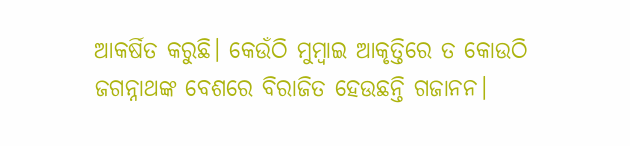ଆକର୍ଷିତ କରୁଛି। କେଉଁଠି ମୁମ୍ୱାଇ ଆକୃତ୍ତିରେ ତ କୋଉଠି ଜଗନ୍ନାଥଙ୍କ ବେଶରେ ବିରାଜିତ ହେଉଛନ୍ତି ଗଜାନନ।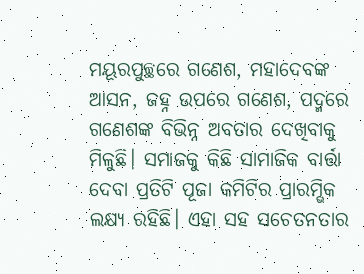ମୟୂରପୁଚ୍ଛରେ ଗଣେଶ, ମହାଦେବଙ୍କ ଆସନ, ଜହ୍ନ ଉପରେ ଗଣେଶ, ପଦ୍ମରେ ଗଣେଶଙ୍କ ବିଭିନ୍ନ ଅବତାର ଦେଖିବାକୁ ମିଳୁଛି। ସମାଜକୁ କିଛି ସାମାଜିକ ବାର୍ତ୍ତା ଦେବା ପ୍ରତିଟି ପୂଜା କମିଟିର ପ୍ରାରମ୍ଭିକ ଲକ୍ଷ୍ୟ ରହିଛି। ଏହା ସହ ସଚେତନତାର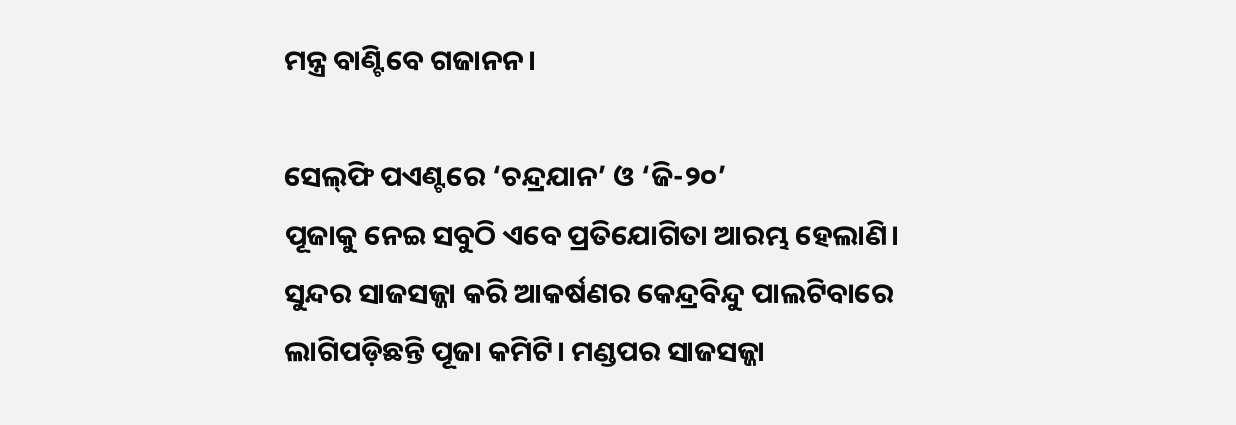ମନ୍ତ୍ର ବାଣ୍ଟିବେ ଗଜାନନ।

ସେଲ୍‌ଫି ପଏଣ୍ଟରେ ‘ଚନ୍ଦ୍ରଯାନ’ ଓ ‘ଜି-୨୦’
ପୂଜାକୁ ନେଇ ସବୁଠି ଏବେ ପ୍ରତିଯୋଗିତା ଆରମ୍ଭ ହେଲାଣି। ସୁନ୍ଦର ସାଜସଜ୍ଜା କରି ଆକର୍ଷଣର କେନ୍ଦ୍ରବିନ୍ଦୁ ପାଲଟିବାରେ ଲାଗିପଡ଼ିଛନ୍ତି ପୂଜା କମିଟି। ମଣ୍ଡପର ସାଜସଜ୍ଜା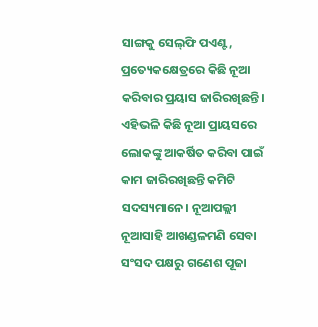ସାଙ୍ଗକୁ ସେଲ୍‌ଫି ପଏଣ୍ଟ, ପ୍ରତ୍ୟେକକ୍ଷେତ୍ରରେ କିଛି ନୂଆ କରିବାର ପ୍ରୟାସ ଜାରିରଖିଛନ୍ତି। ଏହିଭଳି କିଛି ନୂଆ ପ୍ରାୟସରେ ଲୋକଙ୍କୁ ଆକର୍ଷିତ କରିବା ପାଇଁ କାମ ଜାରିରଖିଛନ୍ତି କମିଟି ସଦସ୍ୟମାନେ। ନୂଆପଲ୍ଲୀ ନୂଆସାହି ଆଖଣ୍ଡଳମଣି ସେବା ସଂସଦ ପକ୍ଷରୁ ଗଣେଶ ପୂଜା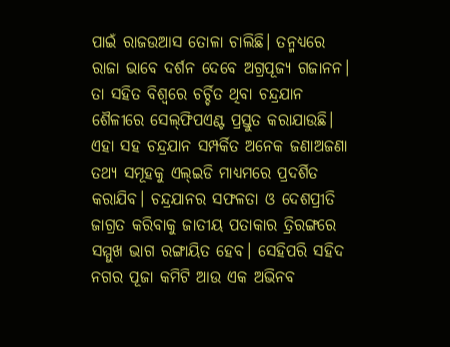ପାଇଁ ରାଜଉଆସ ତୋଳା ଚାଲିଛି। ତନ୍ମଧ୍ୟରେ ରାଜା ଭାବେ ଦର୍ଶନ ଦେବେ ଅଗ୍ରପୂଜ୍ୟ ଗଜାନନ। ତା ସହିତ ବିଶ୍ୱରେ ଚର୍ଚ୍ଚିତ ଥିବା ଚନ୍ଦ୍ରଯାନ ଶୈଳୀରେ ସେଲ୍‌ଫିପଏଣ୍ଟ ପ୍ରସ୍ତୁତ କରାଯାଉଛି। ଏହା ସହ ଚନ୍ଦ୍ରଯାନ ସମ୍ପର୍କିତ ଅନେକ ଜଣାଅଜଣା ତଥ୍ୟ ସମୂହକୁ ଏଲ୍‌‌ଇଡି ମାଧ୍ୟମରେ ପ୍ରଦର୍ଶିତ କରାଯିବ। ଚନ୍ଦ୍ରଯାନର ସଫଳତା ଓ ଦେଶପ୍ରୀତି ଜାଗ୍ରତ କରିବାକୁ ଜାତୀୟ ପତାକାର ତ୍ରିରଙ୍ଗରେ ସମ୍ମୁଖ ଭାଗ ରଙ୍ଗାୟିତ ହେବ। ସେହିପରି ସହିଦ ନଗର ପୂଜା କମିଟି ଆଉ ଏକ ଅଭିନବ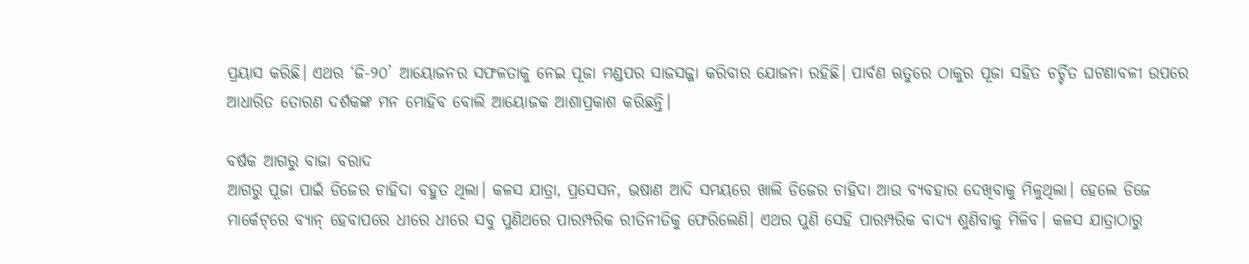ପ୍ରୟାସ କରିଛି। ଏଥର ‘ଜି-୨୦’ ଆୟୋଜନର ସଫଳତାକୁ ନେଇ ପୂଜା ମଣ୍ଡପର ସାଜସଜ୍ଜା କରିବାର ଯୋଜନା ରହିଛି। ପାର୍ବଣ ଋତୁରେ ଠାକୁର ପୂଜା ସହିତ ଚର୍ଚ୍ଚିତ ଘଟଣାବଳୀ ଉପରେ ଆଧାରିତ ତୋରଣ ଦର୍ଶକଙ୍କ ମନ ମୋହିବ ବୋଲି ଆୟୋଜକ ଆଶାପ୍ରକାଶ କରିଛନ୍ତି।

ବର୍ଷକ ଆଗରୁ ବାଜା ବରାଦ
ଆଗରୁ ପୂଜା ପାଇଁ ଡିଜେର ଚାହିଦା ବହୁତ ଥିଲା। କଳସ ଯାତ୍ରା, ପ୍ରସେସନ, ଭଷାଣ ଆଦି ସମୟରେ ଖାଲି ଡିଜେର ଚାହିଦା ଆଉ ବ୍ୟବହାର ଦେଖିବାକୁ ମିଳୁଥିଲା। ହେଲେ ଡିଜେ ମାର୍କେଟ୍‌‌ରେ ବ୍ୟାନ୍‌‌ ହେବାପରେ ଧୀରେ ଧୀରେ ସବୁ ପୁଣିଥରେ ପାରମ୍ପରିକ ରୀତିନୀତିକୁ ଫେରିଲେଣି। ଏଥର ପୁଣି ସେହି ପାରମ୍ପରିକ ବାଦ୍ୟ ଶୁଣିବାକୁ ମିଳିବ। କଳସ ଯାତ୍ରାଠାରୁ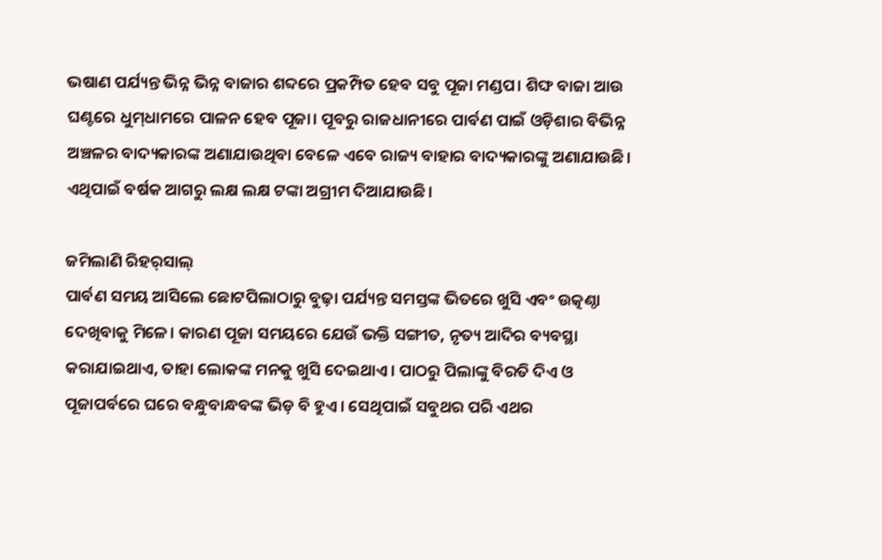ଭଷାଣ ପର୍ଯ୍ୟନ୍ତ ଭିନ୍ନ ଭିନ୍ନ ବାଜାର ଶବ୍ଦରେ ପ୍ରକମ୍ପିତ ହେବ ସବୁ ପୂଜା ମଣ୍ଡପ। ଶିଙ୍ଘ ବାଜା ଆଉ ଘଣ୍ଟରେ ଧୁମ୍‌‌ଧାମରେ ପାଳନ ହେବ ପୂଜା। ପୂବରୁ ରାଜଧାନୀରେ ପାର୍ବଣ ପାଇଁ ଓଡ଼ିଶାର ବିଭିନ୍ନ ଅଞ୍ଚଳର ବାଦ୍ୟକାରଙ୍କ ଅଣାଯାଉଥିବା ବେଳେ ଏବେ ରାଜ୍ୟ ବାହାର ବାଦ୍ୟକାରଙ୍କୁ ଅଣାଯାଉଛି। ଏଥିପାଇଁ ବର୍ଷକ ଆଗରୁ ଲକ୍ଷ ଲକ୍ଷ ଟଙ୍କା ଅଗ୍ରୀମ ଦିଆଯାଉଛି।

ଜମିଲାଣି ରିହର୍‌‌ସାଲ୍‌‌
ପାର୍ବଣ ସମୟ ଆସିଲେ ଛୋଟପିଲାଠାରୁ ବୁଢ଼ା ପର୍ଯ୍ୟନ୍ତ ସମସ୍ତଙ୍କ ଭିତରେ ଖୁସି ଏବଂ ଉତ୍କଣ୍ଠା ଦେଖିବାକୁ ମିଳେ। କାରଣ ପୂଜା ସମୟରେ ଯେଉଁ ଭକ୍ତି ସଙ୍ଗୀତ, ନୃତ୍ୟ ଆଦିର ବ୍ୟବସ୍ଥା କରାଯାଇଥାଏ, ତାହା ଲୋକଙ୍କ ମନକୁ ଖୁସି ଦେଇଥାଏ। ପାଠରୁ ପିଲାଙ୍କୁ ବିରତି ଦିଏ ଓ ପୂଜାପର୍ବରେ ଘରେ ବନ୍ଧୁବାନ୍ଧବଙ୍କ ଭିଡ଼ ବି ହୁଏ। ସେଥିପାଇଁ ସବୁଥର ପରି ଏଥର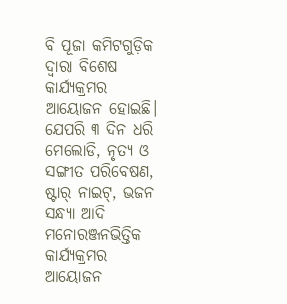ବି ପୂଜା କମିଟଗୁଡ଼ିକ ଦ୍ୱାରା ବିଶେଷ କାର୍ଯ୍ୟକ୍ରମର ଆୟୋଜନ ହୋଇଛି। ଯେପରି ୩ ଦିନ ଧରି ମେଲୋଡି, ନୃତ୍ୟ ଓ ସଙ୍ଗୀତ ପରିବେଷଣ, ଷ୍ଟାର୍‌‌ ନାଇଟ୍‌‌, ଭଜନ ସନ୍ଧ୍ୟା ଆଦି ମନୋରଞ୍ଜନଭିତ୍ତିକ କାର୍ଯ୍ୟକ୍ରମର ଆୟୋଜନ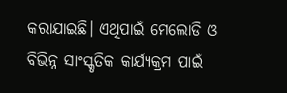କରାଯାଇଛି। ଏଥିପାଇଁ ମେଲୋଡି ଓ ବିଭିନ୍ନ ସାଂସ୍କୃତିକ କାର୍ଯ୍ୟକ୍ରମ ପାଇଁ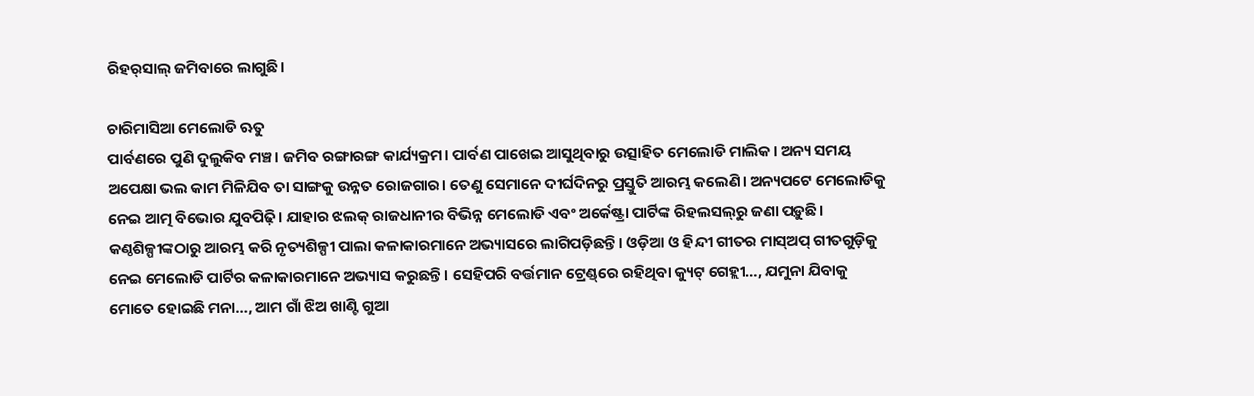ରିହର୍‌‌ସାଲ୍‌‌ ଜମିବାରେ ଲାଗୁଛି।

ଚାରିମାସିଆ ମେଲୋଡି ଋତୁ
ପାର୍ବଣରେ ପୁଣି ଦୁଲୁକିବ ମଞ୍ଚ। ଜମିବ ରଙ୍ଗାରଙ୍ଗ କାର୍ଯ୍ୟକ୍ରମ। ପାର୍ବଣ ପାଖେଇ ଆସୁଥିବାରୁ ଉତ୍ସାହିତ ମେଲୋଡି ମାଲିକ। ଅନ୍ୟ ସମୟ ଅପେକ୍ଷା ଭଲ କାମ ମିଳିଯିବ ତା ସାଙ୍ଗକୁ ଉନ୍ନତ ରୋଜଗାର। ତେଣୁ ସେମାନେ ଦୀର୍ଘଦିନରୁ ପ୍ରସ୍ତୁତି ଆରମ୍ଭ କଲେଣି। ଅନ୍ୟପଟେ ମେଲୋଡିକୁ ନେଇ ଆତ୍ମ ବିଭୋର ଯୁବପିଢ଼ି। ଯାହାର ଝଲକ୍‌‌ ରାଜଧାନୀର ବିଭିନ୍ନ ମେଲୋଡି ଏବଂ ଅର୍କେଷ୍ଟ୍ରା ପାର୍ଟିଙ୍କ ରିହଲସଲ୍‌‌ରୁ ଜଣା ପଡ଼ୁଛି। କଣ୍ଠଶିଳ୍ପୀଙ୍କଠାରୁ ଆରମ୍ଭ କରି ନୃତ୍ୟଶିଳ୍ପୀ ପାଲା କଳାକାରମାନେ ଅଭ୍ୟାସରେ ଲାଗିପଡ଼ିଛନ୍ତି। ଓଡ଼ିଆ ଓ ହିନ୍ଦୀ ଗୀତର ମାସ୍‌‌ଅପ୍‌‌ ଗୀତଗୁଡ଼ିକୁ ନେଇ ମେଲୋଡି ପାର୍ଟିର କଳାକାରମାନେ ଅଭ୍ୟାସ କରୁଛନ୍ତି। ସେହିପରି ବର୍ତ୍ତମାନ ଟ୍ରେଣ୍ଡ୍‌‌ରେ ରହିଥିବା କ୍ୟୁଟ୍‌‌ ଗେହ୍ଲୀ…, ଯମୁନା ଯିବାକୁ ମୋତେ ହୋଇଛି ମନା…, ଆମ ଗାଁ ଝିଅ ଖାଣ୍ଟି ଗୁଆ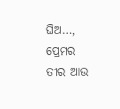ଘିଅ…, ପ୍ରେମର ତୀର ଆଉ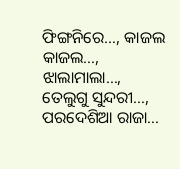ଫିଙ୍ଗନିରେ…, କାଜଲ କାଜଲ…, ଝାଲାମାଲା…, ତେଲୁଗୁ ସୁନ୍ଦରୀ…, ପରଦେଶିଆ ରାଜା…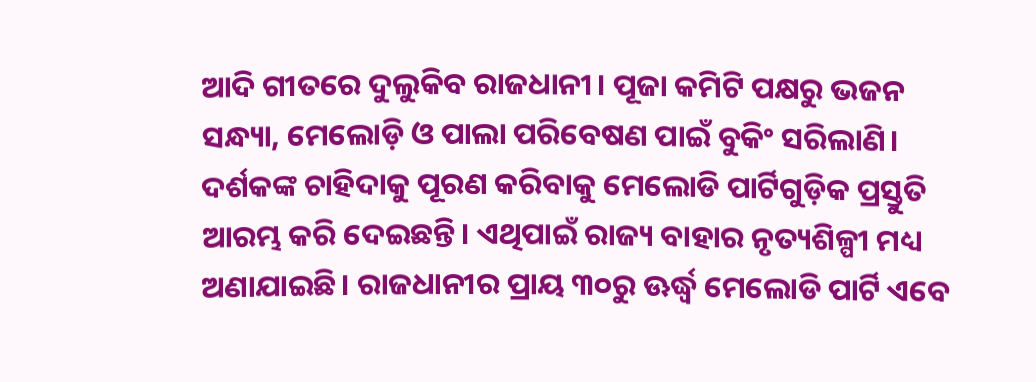ଆଦି ଗୀତରେ ଦୁଲୁକିବ ରାଜଧାନୀ। ପୂଜା କମିଟି ପକ୍ଷରୁ ଭଜନ ସନ୍ଧ୍ୟା, ମେଲୋଡ଼ି ଓ ପାଲା ପରିବେଷଣ ପାଇଁ ବୁକିଂ ସରିଲାଣି। ଦର୍ଶକଙ୍କ ଚାହିଦାକୁ ପୂରଣ କରିବାକୁ ମେଲୋଡି ପାର୍ଟିଗୁଡ଼ିକ ପ୍ରସ୍ତୁତି ଆରମ୍ଭ କରି ଦେଇଛନ୍ତି। ଏଥିପାଇଁ ରାଜ୍ୟ ବାହାର ନୃତ୍ୟଶିଳ୍ପୀ ମଧ୍ୟ ଅଣାଯାଇଛି। ରାଜଧାନୀର ପ୍ରାୟ ୩୦ରୁ ଊର୍ଦ୍ଧ୍ବ ମେଲୋଡି ପାର୍ଟି ଏବେ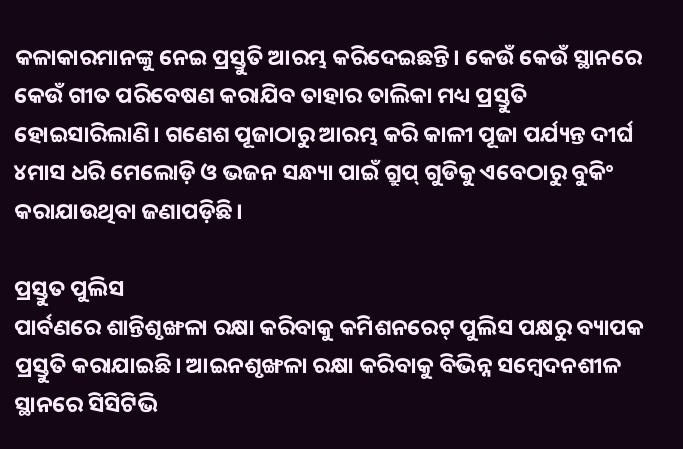କଳାକାରମାନଙ୍କୁ ନେଇ ପ୍ରସ୍ତୁତି ଆରମ୍ଭ କରିଦେଇଛନ୍ତି। କେଉଁ କେଉଁ ସ୍ଥାନରେ କେଉଁ ଗୀତ ପରିବେଷଣ କରାଯିବ ତାହାର ତାଲିକା ମଧ୍ୟ ପ୍ରସ୍ତୁତି ହୋଇସାରିଲାଣି। ଗଣେଶ ପୂଜାଠାରୁ ଆରମ୍ଭ କରି କାଳୀ ପୂଜା ପର୍ଯ୍ୟନ୍ତ ଦୀର୍ଘ ୪ମାସ ଧରି ମେଲୋଡ଼ି ଓ ଭଜନ ସନ୍ଧ୍ୟା ପାଇଁ ଗ୍ରୁପ୍‌‌ ଗୁଡିକୁ ଏବେଠାରୁ ବୁକିଂ କରାଯାଉଥିବା ଜଣାପଡ଼ିଛି।

ପ୍ରସ୍ତୁତ ପୁଲିସ
ପାର୍ବଣରେ ଶାନ୍ତିଶୃଙ୍ଖଳା ରକ୍ଷା କରିବାକୁ କମିଶନରେଟ୍‌‌ ପୁଲିସ ପକ୍ଷରୁ ବ୍ୟାପକ ପ୍ରସ୍ତୁତି କରାଯାଇଛି। ଆଇନଶୃଙ୍ଖଳା ରକ୍ଷା କରିବାକୁ ବିଭିନ୍ନ ସମ୍ୱେଦନଶୀଳ ସ୍ଥାନରେ ସିସିଟିଭି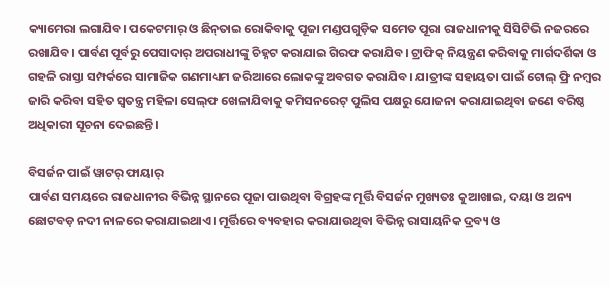କ୍ୟାମେରା ଲଗାଯିବ। ପକେଟମାର୍‌‌ ଓ ଛିନ୍‌‌ତାଇ ରୋକିବାକୁ ପୂଜା ମଣ୍ଡପଗୁଡ଼ିକ ସମେତ ପୂରା ରାଜଧାନୀକୁ ସିସିଟିଭି ନଜରରେ ରଖାଯିବ। ପାର୍ବଣ ପୂର୍ବରୁ ପେସାଦାର୍‌‌ ଅପରାଧୀଙ୍କୁ ଚିହ୍ନଟ କରାଯାଇ ଗିରଫ କରାଯିବ। ଟ୍ରାଫିକ୍‌‌ ନିୟନ୍ତ୍ରଣ କରିବାକୁ ମାର୍ଗଦର୍ଶିକା ଓ ଗହଳି ରାସ୍ତା ସମ୍ପର୍କରେ ସାମାଜିକ ଗଣମାଧ୍ୟମ ଜରିଆରେ ଲୋକଙ୍କୁ ଅବଗତ କରାଯିବ। ଯାତ୍ରୀଙ୍କ ସହାୟତା ପାଇଁ ଟୋଲ୍‌‌ ଫ୍ରି ନମ୍ୱର ଜାରି କରିବା ସହିତ ସ୍ୱତନ୍ତ୍ର ମହିଳା ସେଲ୍‌ଫ ଖେଳାଯିବାକୁ କମିସନରେଟ୍‌‌ ପୁଲିସ ପକ୍ଷରୁ ଯୋଜନା କରାଯାଇଥିବା ଜଣେ ବରିଷ୍ଠ ଅଧିକାରୀ ସୂଚନା ଦେଇଛନ୍ତି।

ବିସର୍ଜନ ପାଇଁ ୱାଟର୍‌‌ ଫାୟାର୍‌‌
ପାର୍ବଣ ସମୟରେ ରାଜଧାନୀର ବିଭିନ୍ନ ସ୍ଥାନରେ ପୂଜା ପାଉଥିବା ବିଗ୍ରହଙ୍କ ମୂର୍ତ୍ତି ବିସର୍ଜନ ମୁଖ୍ୟତଃ କୁଆଖାଇ, ଦୟା ଓ ଅନ୍ୟ ଛୋଟବଡ଼ ନଦୀ ନାଳରେ କରାଯାଇଥାଏ। ମୂର୍ତ୍ତିରେ ବ୍ୟବହାର କରାଯାଉଥିବା ବିଭିନ୍ନ ରାସାୟନିକ ଦ୍ରବ୍ୟ ଓ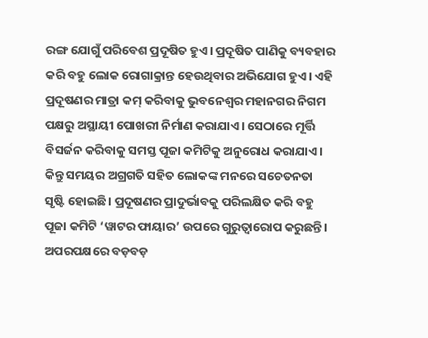ରଙ୍ଗ ଯୋଗୁଁ ପରିବେଶ ପ୍ରଦୂଷିତ ହୁଏ। ପ୍ରଦୂଷିତ ପାଣିକୁ ବ୍ୟବହାର କରି ବହୁ ଲୋକ ରୋଗାକ୍ରାନ୍ତ ହେଉଥିବାର ଅଭିଯୋଗ ହୁଏ। ଏହି ପ୍ରଦୂଷଣର ମାତ୍ରା କମ୍‌‌ କରିବାକୁ ଭୁବନେଶ୍ୱର ମହାନଗର ନିଗମ ପକ୍ଷରୁ ଅସ୍ଥାୟୀ ପୋଖରୀ ନିର୍ମାଣ କରାଯାଏ। ସେଠାରେ ମୂର୍ତ୍ତି ବିସର୍ଜନ କରିବାକୁ ସମସ୍ତ ପୂଜା କମିଟିକୁ ଅନୁରୋଧ କରାଯାଏ। କିନ୍ତୁ ସମୟର ଅଗ୍ରଗତି ସହିତ ଲୋକଙ୍କ ମନରେ ସଚେତନତା ସୃଷ୍ଟି ହୋଇଛି। ପ୍ରଦୂଷଣର ପ୍ରାଦୁର୍ଭାବକୁ ପରିଲକ୍ଷିତ କରି ବହୁ ପୂଜା କମିଟି ‘ୱାଟର ଫାୟାର’ ଉପରେ ଗୁରୁତ୍ୱାରୋପ କରୁଛନ୍ତି। ଅପରପକ୍ଷରେ ବଡ଼ବଡ଼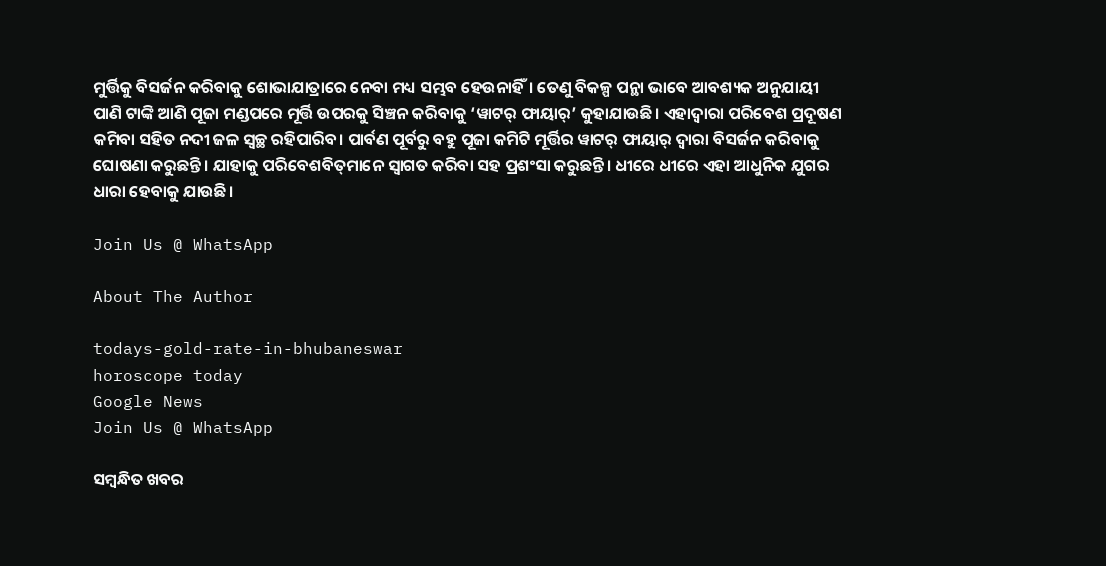ମୁର୍ତ୍ତିକୁ ବିସର୍ଜନ କରିବାକୁ ଶୋଭାଯାତ୍ରାରେ ନେବା ମଧ୍ୟ ସମ୍ଭବ ହେଉନାହିଁ। ତେଣୁ ବିକଳ୍ପ ପନ୍ଥା ଭାବେ ଆବଶ୍ୟକ ଅନୁଯାୟୀ ପାଣି ଟାଙ୍କି ଆଣି ପୂଜା ମଣ୍ଡପରେ ମୂର୍ତ୍ତି ଉପରକୁ ସିଞ୍ଚନ କରିବାକୁ ‘ୱାଟର୍‌‌ ଫାୟାର୍‌‌’ କୁହାଯାଉଛି। ଏହାଦ୍ୱାରା ପରିବେଶ ପ୍ରଦୂଷଣ କମିବା ସହିତ ନଦୀ ଜଳ ସ୍ୱଚ୍ଛ ରହିପାରିବ। ପାର୍ବଣ ପୂର୍ବରୁ ବହୁ ପୂଜା କମିଟି ମୂର୍ତ୍ତିର ୱାଟର୍‌‌ ଫାୟାର୍‌‌ ଦ୍ୱାରା ବିସର୍ଜନ କରିବାକୁ ଘୋଷଣା କରୁଛନ୍ତି। ଯାହାକୁ ପରିବେଶବିତ୍‌‌ମାନେ ସ୍ୱାଗତ କରିବା ସହ ପ୍ରଶଂସା କରୁଛନ୍ତି। ଧୀରେ ଧୀରେ ଏହା ଆଧୁନିକ ଯୁଗର ଧାରା ହେବାକୁ ଯାଉଛି।

Join Us @ WhatsApp

About The Author

todays-gold-rate-in-bhubaneswar
horoscope today
Google News
Join Us @ WhatsApp

ସମ୍ବନ୍ଧିତ ଖବର